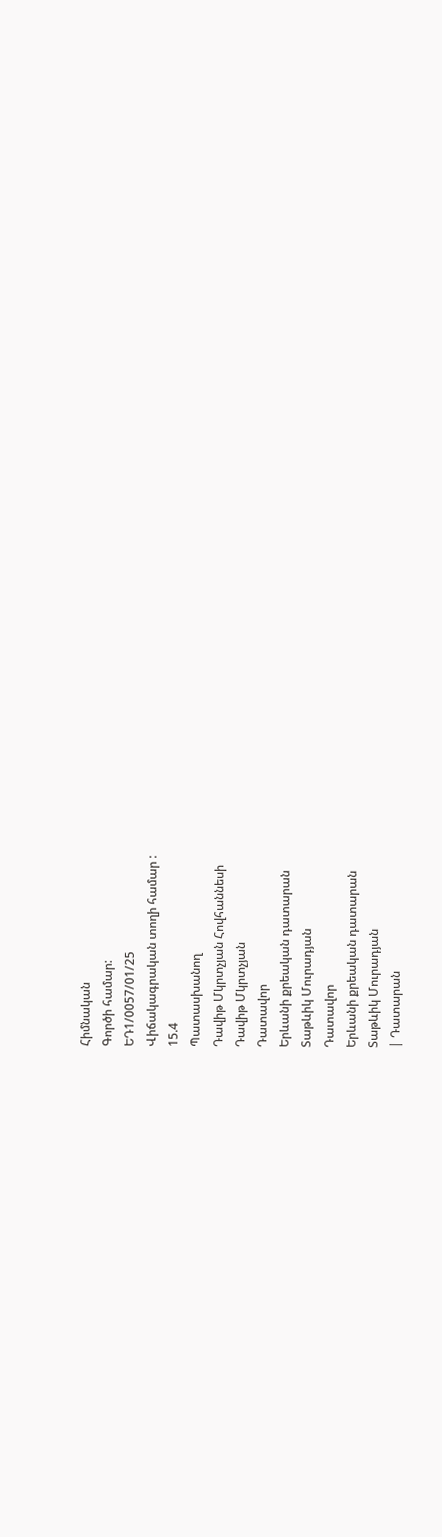Հիմնական
Գործի համար:
ԵԴ1/0057/01/25
Վիճակագրական տողի համար :
15.4
Պատասխանող
Դավիթ Մկրտչյան Հովհաննեսի
Դավիթ Մկրտչյան
Դատավոր
Երևանի քրեական դատարան
Տաթևիկ Մուրադյան
Դատավոր
Երևանի քրեական դատարան
Տաթևիկ Մուրադյան
| Դատարան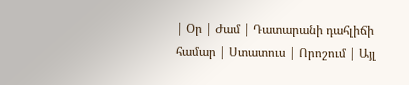| Օր | Ժամ | Դատարանի դահլիճի համար | Ստատուս | Որոշում | Այլ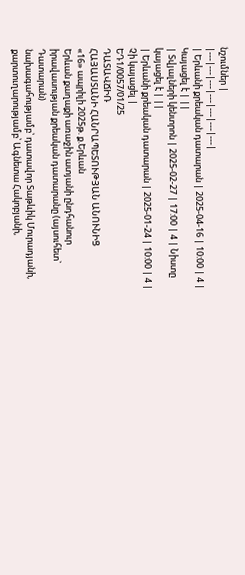նշումներ |
|---|---|---|---|---|---|---|
| Երևանի քրեական դատարան | 2025-04-16 | 10:00 | 4 | Կայացել է | ||
| Տվյալների կենտրոն | 2025-02-27 | 17:00 | 4 | Նիստը կայացել է | ||
| Երևանի քրեական դատարան | 2025-01-24 | 10:00 | 4 | Չի կայացել |
ԵԴ1/0057/01/25
ԴԱՏԱՎՃԻՌ
ՀԱՅԱՍՏԱՆԻ ՀԱՆՐԱՊԵՏՈՒԹՅԱՆ ԱՆՈՒՆԻՑ
«16» ապրիլի 2025թ. ք.Երևան
Երևան քաղաքի առաջին ատյանի ընդհանուր իրավասության քրեական դատարանը (այսուհետ` Դատարան)
նախագահությամբ՝ դատավոր Տաթևիկ Մուրադյանի,
քարտուղարությամբ՝ Ագնետա Հակոբյանի,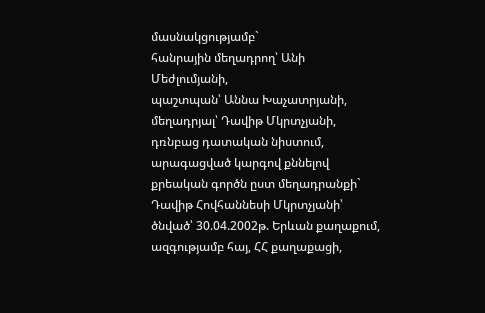մասնակցությամբ`
հանրային մեղադրող՝ Անի Մեժլումյանի,
պաշտպան՝ Աննա Խաչատրյանի,
մեղադրյալ՝ Դավիթ Մկրտչյանի,
դռնբաց դատական նիստում, արագացված կարգով քննելով քրեական գործն ըստ մեղադրանքի`
Դավիթ Հովհաննեսի Մկրտչյանի՝
ծնված՝ 30.04.2002թ. Երևան քաղաքում, ազգությամբ հայ, ՀՀ քաղաքացի,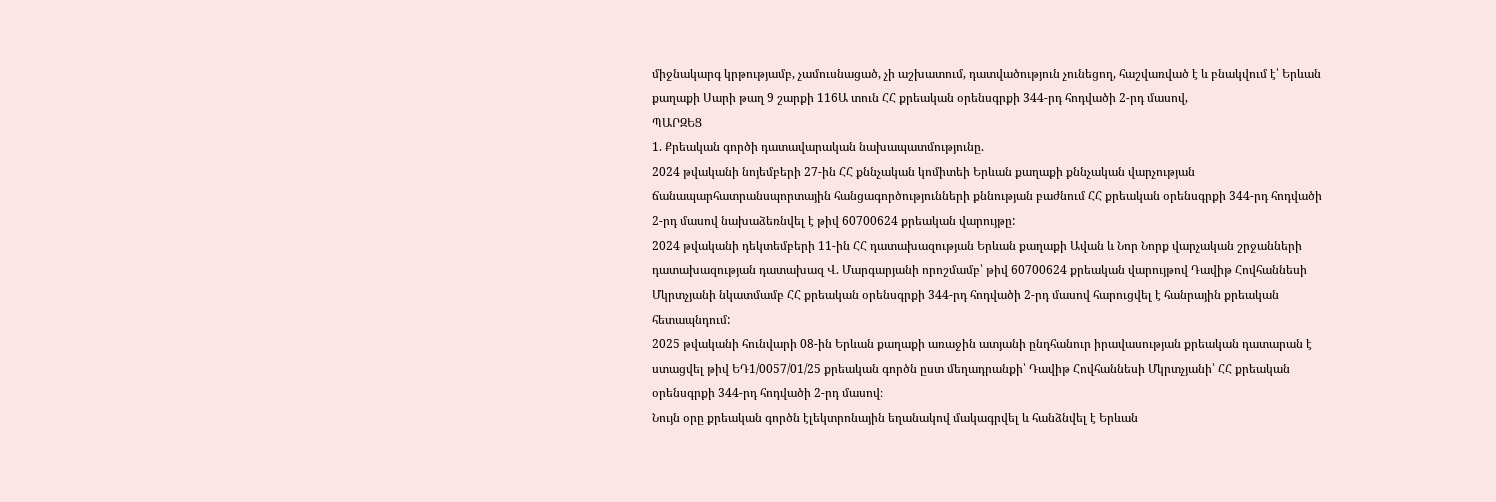միջնակարգ կրթությամբ, չամուսնացած, չի աշխատում, դատվածություն չունեցող, հաշվառված է և բնակվում է՝ Երևան քաղաքի Սարի թաղ 9 շարքի 116Ա տուն ՀՀ քրեական օրենսգրքի 344-րդ հոդվածի 2-րդ մասով,
ՊԱՐԶԵՑ
1. Քրեական գործի դատավարական նախապատմությունը.
2024 թվականի նոյեմբերի 27-ին ՀՀ քննչական կոմիտեի Երևան քաղաքի քննչական վարչության ճանապարհատրանսպորտային հանցագործությունների քննության բաժնում ՀՀ քրեական օրենսգրքի 344-րդ հոդվածի 2-րդ մասով նախաձեռնվել է թիվ 60700624 քրեական վարույթը:
2024 թվականի դեկտեմբերի 11-ին ՀՀ դատախազության Երևան քաղաքի Ավան և Նոր Նորք վարչական շրջանների դատախազության դատախազ Վ. Մարգարյանի որոշմամբ՝ թիվ 60700624 քրեական վարույթով Դավիթ Հովհաննեսի Մկրտչյանի նկատմամբ ՀՀ քրեական օրենսգրքի 344-րդ հոդվածի 2-րդ մասով հարուցվել է հանրային քրեական հետապնդում:
2025 թվականի հունվարի 08-ին Երևան քաղաքի առաջին ատյանի ընդհանուր իրավասության քրեական դատարան է ստացվել թիվ ԵԴ1/0057/01/25 քրեական գործն ըստ մեղադրանքի՝ Դավիթ Հովհաննեսի Մկրտչյանի՝ ՀՀ քրեական օրենսգրքի 344-րդ հոդվածի 2-րդ մասով։
Նույն օրը քրեական գործն էլեկտրոնային եղանակով մակագրվել և հանձնվել է Երևան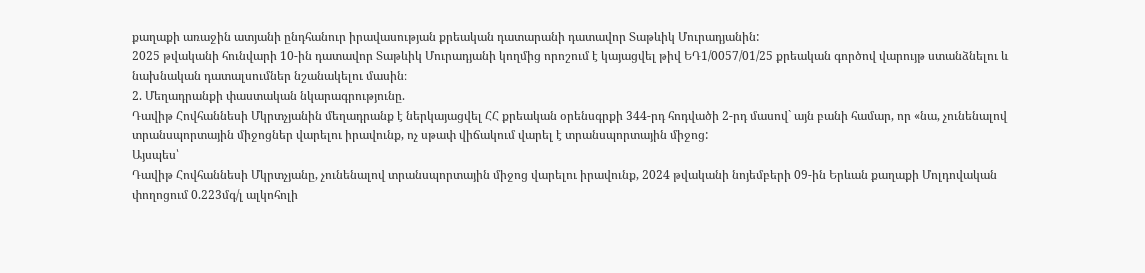քաղաքի առաջին ատյանի ընդհանուր իրավասության քրեական դատարանի դատավոր Տաթևիկ Մուրադյանին:
2025 թվականի հունվարի 10-ին դատավոր Տաթևիկ Մուրադյանի կողմից որոշում է կայացվել թիվ ԵԴ1/0057/01/25 քրեական գործով վարույթ ստանձնելու և նախնական դատալսումներ նշանակելու մասին։
2. Մեղադրանքի փաստական նկարագրությունը.
Դավիթ Հովհաննեսի Մկրտչյանին մեղադրանք է ներկայացվել ՀՀ քրեական օրենսգրքի 344-րդ հոդվածի 2-րդ մասով` այն բանի համար, որ «նա, չունենալով տրանսպորտային միջոցներ վարելու իրավունք, ոչ սթափ վիճակում վարել է տրանսպորտային միջոց:
Այսպես՝
Դավիթ Հովհաննեսի Մկրտչյանը, չունենալով տրանսպորտային միջոց վարելու իրավունք, 2024 թվականի նոյեմբերի 09-ին Երևան քաղաքի Մոլդովական փողոցում 0.223մգ/լ ալկոհոլի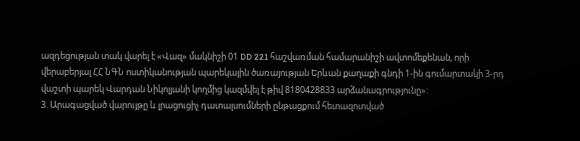ազդեցության տակ վարել է «Վազ» մակնիշի 01 DD 221 հաշվառման համարանիշի ավտոմեքենան, որի վերաբերյալ ՀՀ ՆԳՆ ոստիկանության պարեկային ծառայության Երևան քաղաքի գնդի 1-ին գումարտակի 3-րդ վաշտի պարեկ Վարդան Նիկոլյանի կողմից կազմվել է թիվ 8180428833 արձանագրությունը»:
3. Արագացված վարույթը և լրացուցիչ դատալսումների ընթացքում հետազոտված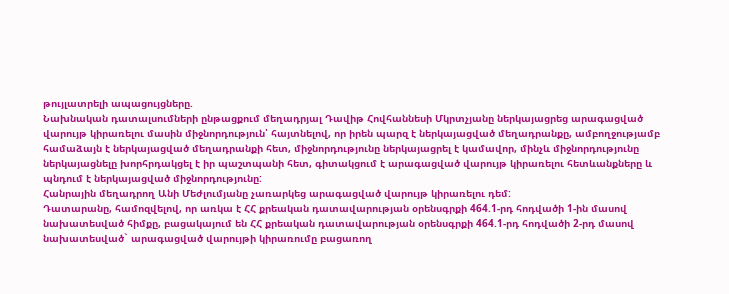թույլատրելի ապացույցները.
Նախնական դատալսումների ընթացքում մեղադրյալ Դավիթ Հովհաննեսի Մկրտչյանը ներկայացրեց արագացված վարույթ կիրառելու մասին միջնորդություն՝ հայտնելով, որ իրեն պարզ է ներկայացված մեղադրանքը, ամբողջությամբ համաձայն է ներկայացված մեղադրանքի հետ, միջնորդությունը ներկայացրել է կամավոր, մինչև միջնորդությունը ներկայացնելը խորհրդակցել է իր պաշտպանի հետ, գիտակցում է արագացված վարույթ կիրառելու հետևանքները և պնդում է ներկայացված միջնորդությունը:
Հանրային մեղադրող Անի Մեժլումյանը չառարկեց արագացված վարույթ կիրառելու դեմ:
Դատարանը, համոզվելով, որ առկա է ՀՀ քրեական դատավարության օրենսգրքի 464.1-րդ հոդվածի 1-ին մասով նախատեսված հիմքը, բացակայում են ՀՀ քրեական դատավարության օրենսգրքի 464.1-րդ հոդվածի 2-րդ մասով նախատեսված` արագացված վարույթի կիրառումը բացառող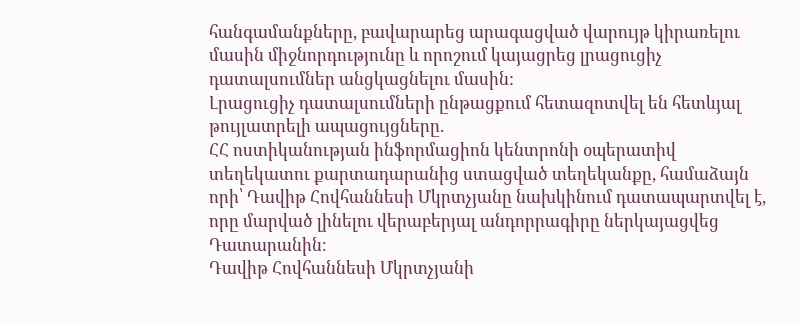հանգամանքները, բավարարեց արագացված վարույթ կիրառելու մասին միջնորդությունը և որոշում կայացրեց լրացուցիչ դատալսումներ անցկացնելու մասին:
Լրացուցիչ դատալսումների ընթացքում հետազոտվել են հետևյալ թույլատրելի ապացույցները.
ՀՀ ոստիկանության ինֆորմացիոն կենտրոնի օպերատիվ տեղեկատու քարտադարանից ստացված տեղեկանքը, համաձայն որի՝ Դավիթ Հովհաննեսի Մկրտչյանը նախկինում դատապարտվել է, որը մարված լինելու վերաբերյալ անդորրագիրը ներկայացվեց Դատարանին։
Դավիթ Հովհաննեսի Մկրտչյանի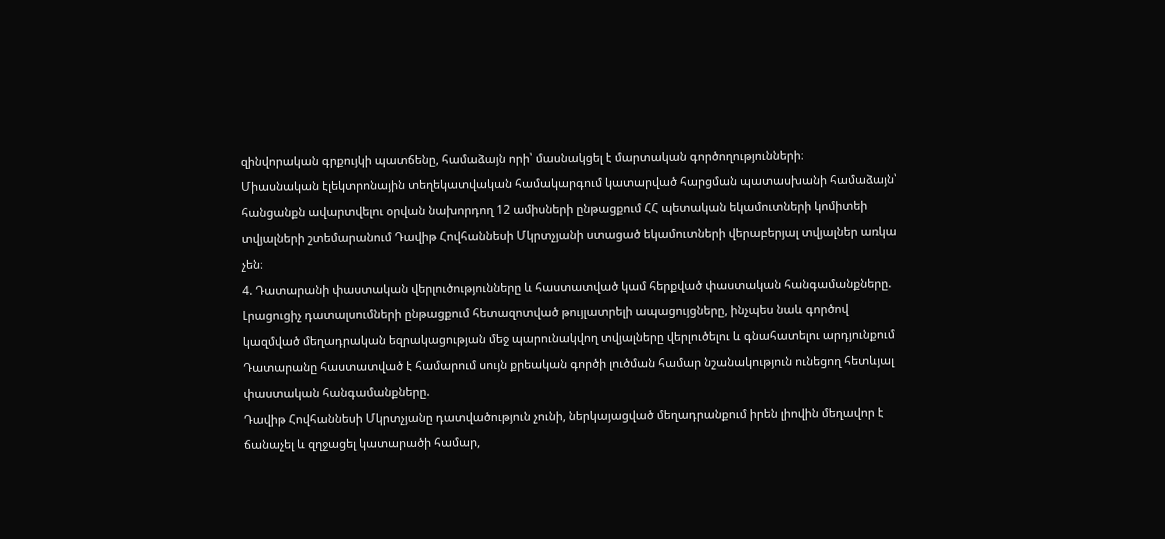զինվորական գրքույկի պատճենը, համաձայն որի՝ մասնակցել է մարտական գործողությունների։
Միասնական էլեկտրոնային տեղեկատվական համակարգում կատարված հարցման պատասխանի համաձայն՝ հանցանքն ավարտվելու օրվան նախորդող 12 ամիսների ընթացքում ՀՀ պետական եկամուտների կոմիտեի տվյալների շտեմարանում Դավիթ Հովհաննեսի Մկրտչյանի ստացած եկամուտների վերաբերյալ տվյալներ առկա չեն։
4. Դատարանի փաստական վերլուծությունները և հաստատված կամ հերքված փաստական հանգամանքները.
Լրացուցիչ դատալսումների ընթացքում հետազոտված թույլատրելի ապացույցները, ինչպես նաև գործով կազմված մեղադրական եզրակացության մեջ պարունակվող տվյալները վերլուծելու և գնահատելու արդյունքում Դատարանը հաստատված է համարում սույն քրեական գործի լուծման համար նշանակություն ունեցող հետևյալ փաստական հանգամանքները.
Դավիթ Հովհաննեսի Մկրտչյանը դատվածություն չունի, ներկայացված մեղադրանքում իրեն լիովին մեղավոր է ճանաչել և զղջացել կատարածի համար,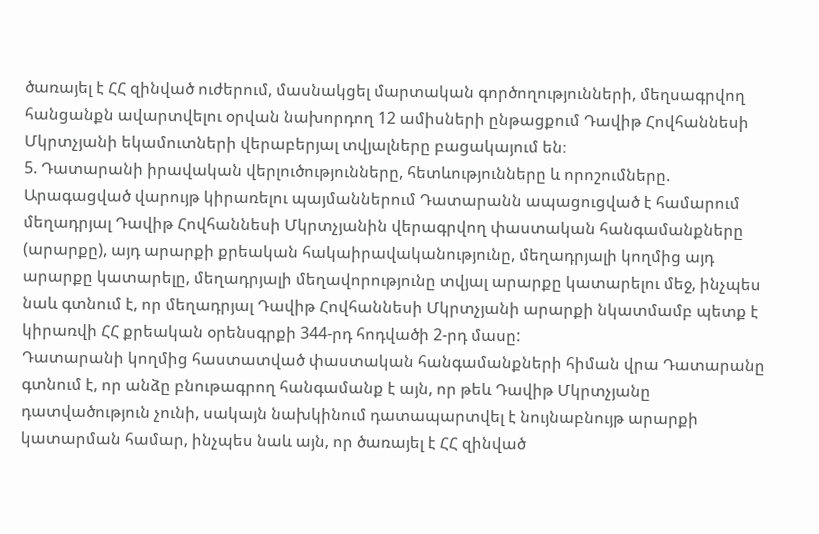ծառայել է ՀՀ զինված ուժերում, մասնակցել մարտական գործողությունների, մեղսագրվող հանցանքն ավարտվելու օրվան նախորդող 12 ամիսների ընթացքում Դավիթ Հովհաննեսի Մկրտչյանի եկամուտների վերաբերյալ տվյալները բացակայում են։
5. Դատարանի իրավական վերլուծությունները, հետևությունները և որոշումները.
Արագացված վարույթ կիրառելու պայմաններում Դատարանն ապացուցված է համարում մեղադրյալ Դավիթ Հովհաննեսի Մկրտչյանին վերագրվող փաստական հանգամանքները (արարքը), այդ արարքի քրեական հակաիրավականությունը, մեղադրյալի կողմից այդ արարքը կատարելը, մեղադրյալի մեղավորությունը տվյալ արարքը կատարելու մեջ, ինչպես նաև գտնում է, որ մեղադրյալ Դավիթ Հովհաննեսի Մկրտչյանի արարքի նկատմամբ պետք է կիրառվի ՀՀ քրեական օրենսգրքի 344-րդ հոդվածի 2-րդ մասը:
Դատարանի կողմից հաստատված փաստական հանգամանքների հիման վրա Դատարանը գտնում է, որ անձը բնութագրող հանգամանք է այն, որ թեև Դավիթ Մկրտչյանը դատվածություն չունի, սակայն նախկինում դատապարտվել է նույնաբնույթ արարքի կատարման համար, ինչպես նաև այն, որ ծառայել է ՀՀ զինված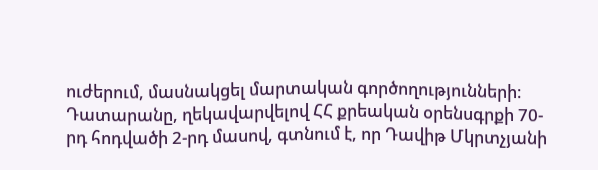ուժերում, մասնակցել մարտական գործողությունների։
Դատարանը, ղեկավարվելով ՀՀ քրեական օրենսգրքի 70-րդ հոդվածի 2-րդ մասով, գտնում է, որ Դավիթ Մկրտչյանի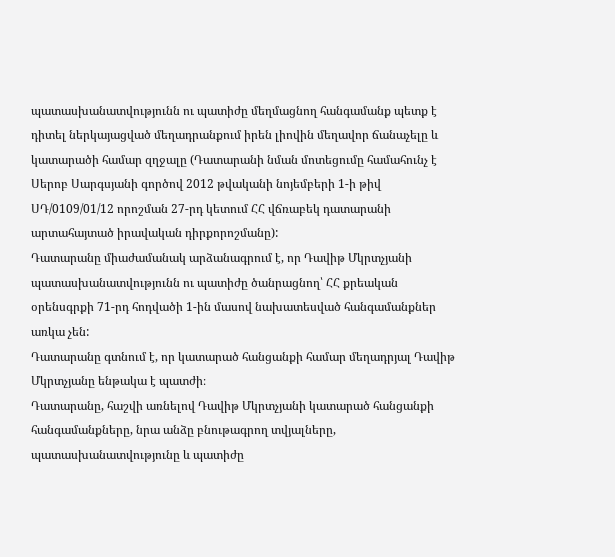պատասխանատվությունն ու պատիժը մեղմացնող հանգամանք պետք է դիտել ներկայացված մեղադրանքում իրեն լիովին մեղավոր ճանաչելը և կատարածի համար զղջալը (Դատարանի նման մոտեցումը համահունչ է Սերոբ Սարգսյանի գործով 2012 թվականի նոյեմբերի 1-ի թիվ ՍԴ/0109/01/12 որոշման 27-րդ կետում ՀՀ վճռաբեկ դատարանի արտահայտած իրավական դիրքորոշմանը):
Դատարանը միաժամանակ արձանագրում է, որ Դավիթ Մկրտչյանի պատասխանատվությունն ու պատիժը ծանրացնող՝ ՀՀ քրեական օրենսգրքի 71-րդ հոդվածի 1-ին մասով նախատեսված հանգամանքներ առկա չեն:
Դատարանը գտնում է, որ կատարած հանցանքի համար մեղադրյալ Դավիթ Մկրտչյանը ենթակա է պատժի։
Դատարանը, հաշվի առնելով Դավիթ Մկրտչյանի կատարած հանցանքի հանգամանքները, նրա անձը բնութագրող տվյալները, պատասխանատվությունը և պատիժը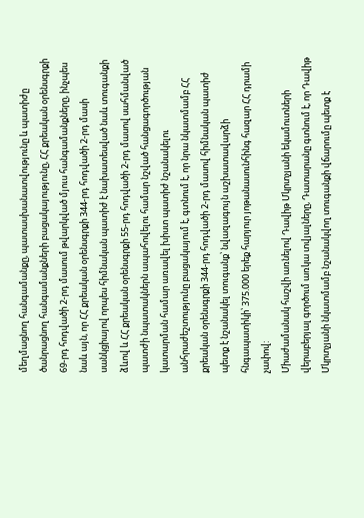մեղմացնող հանգամանքը, պատասխանատվությունը և պատիժը ծանրացնող հանգամանքների բացակայությունը, ՀՀ քրեական օրենսգրքի 69-րդ հոդվածի 2-րդ մասում թվարկված մյուս հանգամանքները, ինչպես նաև այն, որ ՀՀ քրեական օրենսգրքի 344-րդ հոդվածի 2-րդ մասի սանկցիայով որպես հիմնական պատիժ է նախատեսված նաև տուգանքի ձևով և ՀՀ քրեական օրենսգրքի 55-րդ հոդվածի 2-րդ մասով սահմանված պատժի նպատակներն ապահովելու համար նշված հանցագործության կատարման համար առավել խիստ պատիժ նշանակելու անհրաժեշտությունը բացակայում է, գտնում է, որ նրա նկատմամբ ՀՀ քրեական օրենսգրքի 344-րդ հոդվածի 2-րդ մասով հիմնական պատիժ պետք է նշանակել տուգանք՝ նվազագույն աշխատավարձի հնգապատիկի՝ 375.000 երեք հարյուր յոթանասունհինգ հազար ՀՀ դրամի չափով:
Միաժամանակ հաշվի առնելով Դավիթ Մկրտչյանի եկամուտների վերաբերյալ գործում առկա տվյալները, Դատարանը գտնում է, որ Դավիթ Մկրտչյանի նկատմամբ նշանակվող տուգանքի վճարումը պետք է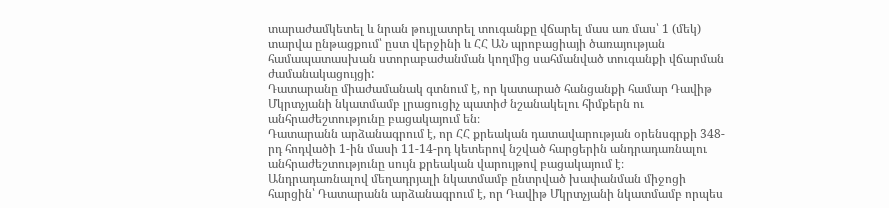տարաժամկետել և նրան թույլատրել տուգանքը վճարել մաս առ մաս՝ 1 (մեկ) տարվա ընթացքում՝ ըստ վերջինի և ՀՀ ԱՆ պրոբացիայի ծառայության համապատասխան ստորաբաժանման կողմից սահմանված տուգանքի վճարման ժամանակացույցի:
Դատարանը միաժամանակ գտնում է, որ կատարած հանցանքի համար Դավիթ Մկրտչյանի նկատմամբ լրացուցիչ պատիժ նշանակելու հիմքերն ու անհրաժեշտությունը բացակայում են։
Դատարանն արձանագրում է, որ ՀՀ քրեական դատավարության օրենսգրքի 348-րդ հոդվածի 1-ին մասի 11-14-րդ կետերով նշված հարցերին անդրադառնալու անհրաժեշտությունը սույն քրեական վարույթով բացակայում է։
Անդրադառնալով մեղադրյալի նկատմամբ ընտրված խափանման միջոցի հարցին՝ Դատարանն արձանագրում է, որ Դավիթ Մկրտչյանի նկատմամբ որպես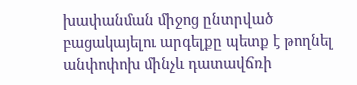խափանման միջոց ընտրված բացակայելու արգելքը պետք է թողնել անփոփոխ մինչև դատավճռի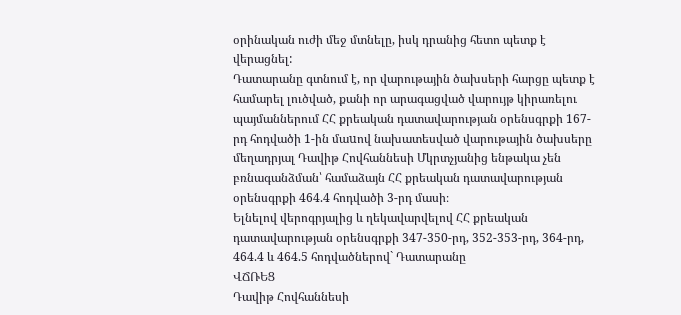օրինական ուժի մեջ մտնելը, իսկ դրանից հետո պետք է վերացնել:
Դատարանը գտնում է, որ վարութային ծախսերի հարցը պետք է համարել լուծված, քանի որ արագացված վարույթ կիրառելու պայմաններում ՀՀ քրեական դատավարության օրենսգրքի 167-րդ հոդվածի 1-ին մաuով նախատեսված վարութային ծախսերը մեղադրյալ Դավիթ Հովհաննեսի Մկրտչյանից ենթակա չեն բռնագանձման՝ համաձայն ՀՀ քրեական դատավարության օրենսգրքի 464.4 հոդվածի 3-րդ մասի։
Ելնելով վերոգրյալից և ղեկավարվելով ՀՀ քրեական դատավարության օրենսգրքի 347-350-րդ, 352-353-րդ, 364-րդ, 464.4 և 464.5 հոդվածներով` Դատարանը
ՎՃՌԵՑ
Դավիթ Հովհաննեսի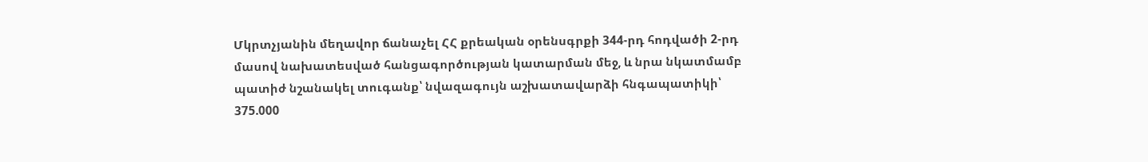Մկրտչյանին մեղավոր ճանաչել ՀՀ քրեական օրենսգրքի 344-րդ հոդվածի 2-րդ մասով նախատեսված հանցագործության կատարման մեջ, և նրա նկատմամբ պատիժ նշանակել տուգանք՝ նվազագույն աշխատավարձի հնգապատիկի՝ 375.000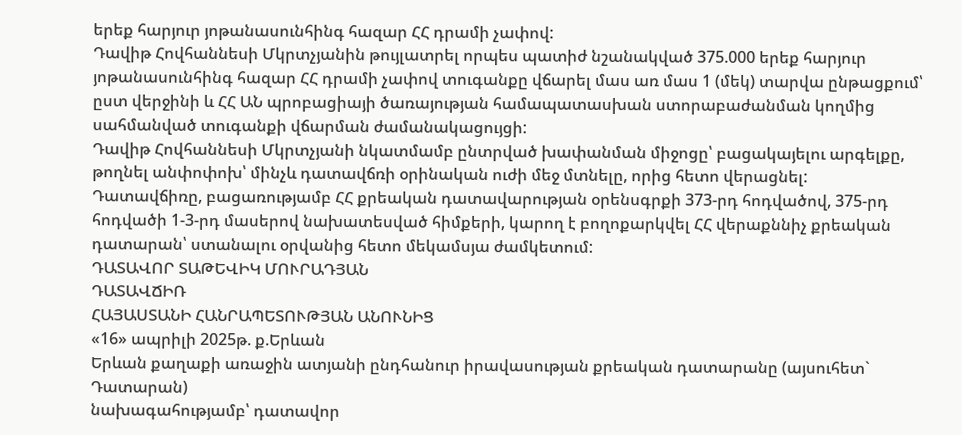երեք հարյուր յոթանասունհինգ հազար ՀՀ դրամի չափով:
Դավիթ Հովհաննեսի Մկրտչյանին թույլատրել որպես պատիժ նշանակված 375.000 երեք հարյուր յոթանասունհինգ հազար ՀՀ դրամի չափով տուգանքը վճարել մաս առ մաս 1 (մեկ) տարվա ընթացքում՝ ըստ վերջինի և ՀՀ ԱՆ պրոբացիայի ծառայության համապատասխան ստորաբաժանման կողմից սահմանված տուգանքի վճարման ժամանակացույցի:
Դավիթ Հովհաննեսի Մկրտչյանի նկատմամբ ընտրված խափանման միջոցը՝ բացակայելու արգելքը, թողնել անփոփոխ՝ մինչև դատավճռի օրինական ուժի մեջ մտնելը, որից հետո վերացնել:
Դատավճիռը, բացառությամբ ՀՀ քրեական դատավարության օրենսգրքի 373-րդ հոդվածով, 375-րդ հոդվածի 1-3-րդ մասերով նախատեսված հիմքերի, կարող է բողոքարկվել ՀՀ վերաքննիչ քրեական դատարան՝ ստանալու օրվանից հետո մեկամսյա ժամկետում:
ԴԱՏԱՎՈՐ ՏԱԹԵՎԻԿ ՄՈՒՐԱԴՅԱՆ
ԴԱՏԱՎՃԻՌ
ՀԱՅԱՍՏԱՆԻ ՀԱՆՐԱՊԵՏՈՒԹՅԱՆ ԱՆՈՒՆԻՑ
«16» ապրիլի 2025թ. ք.Երևան
Երևան քաղաքի առաջին ատյանի ընդհանուր իրավասության քրեական դատարանը (այսուհետ` Դատարան)
նախագահությամբ՝ դատավոր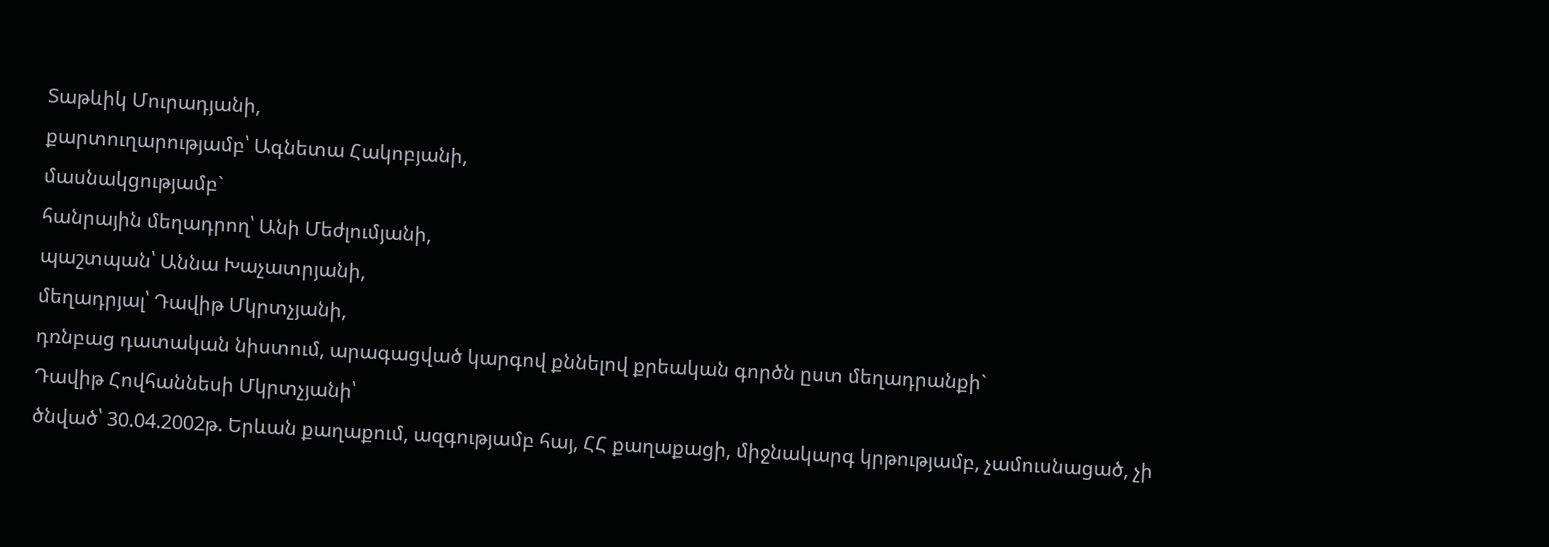Տաթևիկ Մուրադյանի,
քարտուղարությամբ՝ Ագնետա Հակոբյանի,
մասնակցությամբ`
հանրային մեղադրող՝ Անի Մեժլումյանի,
պաշտպան՝ Աննա Խաչատրյանի,
մեղադրյալ՝ Դավիթ Մկրտչյանի,
դռնբաց դատական նիստում, արագացված կարգով քննելով քրեական գործն ըստ մեղադրանքի`
Դավիթ Հովհաննեսի Մկրտչյանի՝
ծնված՝ 30.04.2002թ. Երևան քաղաքում, ազգությամբ հայ, ՀՀ քաղաքացի, միջնակարգ կրթությամբ, չամուսնացած, չի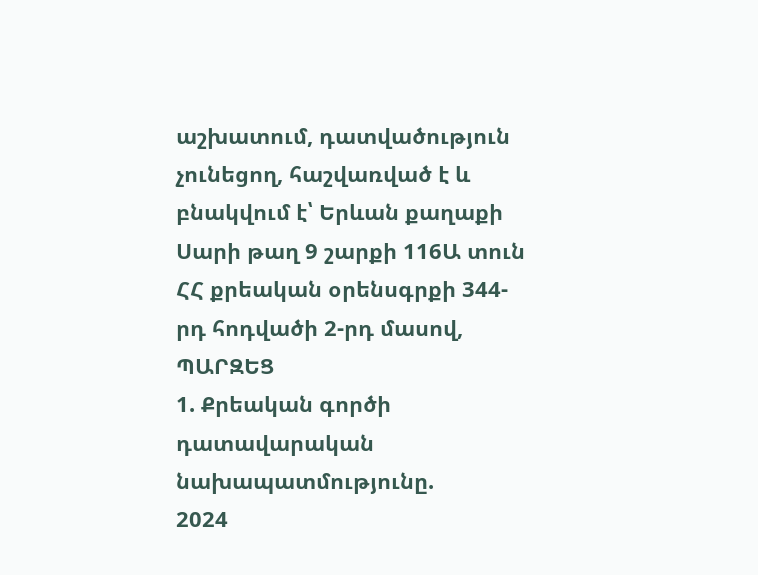աշխատում, դատվածություն չունեցող, հաշվառված է և բնակվում է՝ Երևան քաղաքի Սարի թաղ 9 շարքի 116Ա տուն ՀՀ քրեական օրենսգրքի 344-րդ հոդվածի 2-րդ մասով,
ՊԱՐԶԵՑ
1. Քրեական գործի դատավարական նախապատմությունը.
2024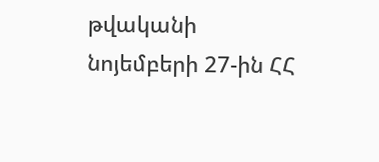թվականի նոյեմբերի 27-ին ՀՀ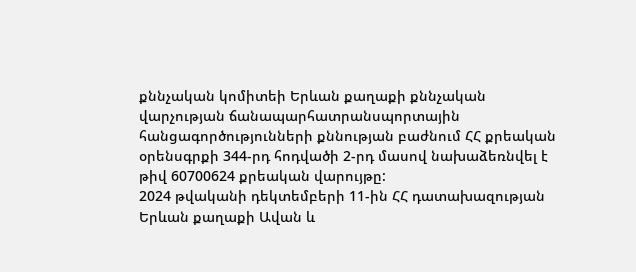քննչական կոմիտեի Երևան քաղաքի քննչական վարչության ճանապարհատրանսպորտային հանցագործությունների քննության բաժնում ՀՀ քրեական օրենսգրքի 344-րդ հոդվածի 2-րդ մասով նախաձեռնվել է թիվ 60700624 քրեական վարույթը:
2024 թվականի դեկտեմբերի 11-ին ՀՀ դատախազության Երևան քաղաքի Ավան և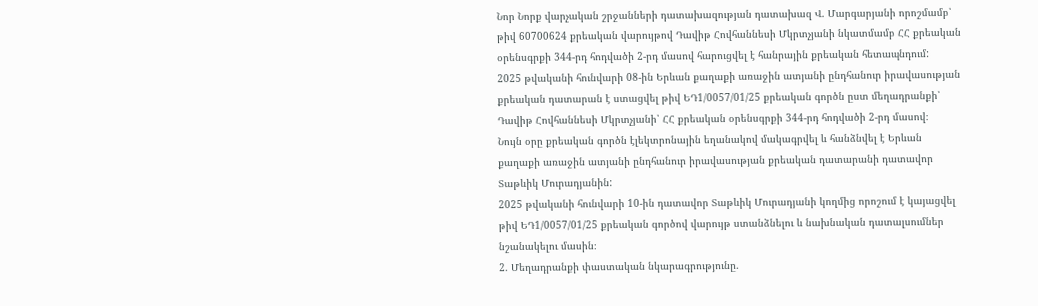Նոր Նորք վարչական շրջանների դատախազության դատախազ Վ. Մարգարյանի որոշմամբ՝ թիվ 60700624 քրեական վարույթով Դավիթ Հովհաննեսի Մկրտչյանի նկատմամբ ՀՀ քրեական օրենսգրքի 344-րդ հոդվածի 2-րդ մասով հարուցվել է հանրային քրեական հետապնդում:
2025 թվականի հունվարի 08-ին Երևան քաղաքի առաջին ատյանի ընդհանուր իրավասության քրեական դատարան է ստացվել թիվ ԵԴ1/0057/01/25 քրեական գործն ըստ մեղադրանքի՝ Դավիթ Հովհաննեսի Մկրտչյանի՝ ՀՀ քրեական օրենսգրքի 344-րդ հոդվածի 2-րդ մասով։
Նույն օրը քրեական գործն էլեկտրոնային եղանակով մակագրվել և հանձնվել է Երևան քաղաքի առաջին ատյանի ընդհանուր իրավասության քրեական դատարանի դատավոր Տաթևիկ Մուրադյանին:
2025 թվականի հունվարի 10-ին դատավոր Տաթևիկ Մուրադյանի կողմից որոշում է կայացվել թիվ ԵԴ1/0057/01/25 քրեական գործով վարույթ ստանձնելու և նախնական դատալսումներ նշանակելու մասին։
2. Մեղադրանքի փաստական նկարագրությունը.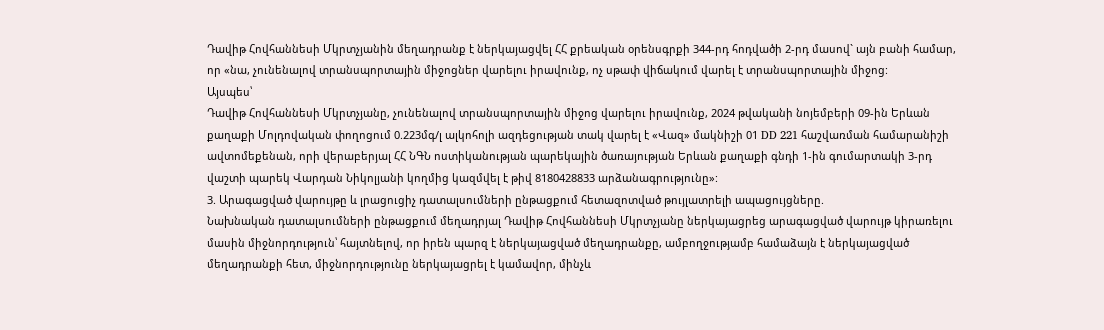Դավիթ Հովհաննեսի Մկրտչյանին մեղադրանք է ներկայացվել ՀՀ քրեական օրենսգրքի 344-րդ հոդվածի 2-րդ մասով` այն բանի համար, որ «նա, չունենալով տրանսպորտային միջոցներ վարելու իրավունք, ոչ սթափ վիճակում վարել է տրանսպորտային միջոց:
Այսպես՝
Դավիթ Հովհաննեսի Մկրտչյանը, չունենալով տրանսպորտային միջոց վարելու իրավունք, 2024 թվականի նոյեմբերի 09-ին Երևան քաղաքի Մոլդովական փողոցում 0.223մգ/լ ալկոհոլի ազդեցության տակ վարել է «Վազ» մակնիշի 01 DD 221 հաշվառման համարանիշի ավտոմեքենան, որի վերաբերյալ ՀՀ ՆԳՆ ոստիկանության պարեկային ծառայության Երևան քաղաքի գնդի 1-ին գումարտակի 3-րդ վաշտի պարեկ Վարդան Նիկոլյանի կողմից կազմվել է թիվ 8180428833 արձանագրությունը»:
3. Արագացված վարույթը և լրացուցիչ դատալսումների ընթացքում հետազոտված թույլատրելի ապացույցները.
Նախնական դատալսումների ընթացքում մեղադրյալ Դավիթ Հովհաննեսի Մկրտչյանը ներկայացրեց արագացված վարույթ կիրառելու մասին միջնորդություն՝ հայտնելով, որ իրեն պարզ է ներկայացված մեղադրանքը, ամբողջությամբ համաձայն է ներկայացված մեղադրանքի հետ, միջնորդությունը ներկայացրել է կամավոր, մինչև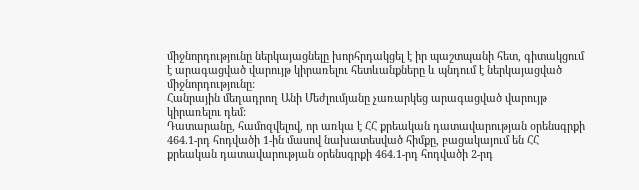միջնորդությունը ներկայացնելը խորհրդակցել է իր պաշտպանի հետ, գիտակցում է արագացված վարույթ կիրառելու հետևանքները և պնդում է ներկայացված միջնորդությունը:
Հանրային մեղադրող Անի Մեժլումյանը չառարկեց արագացված վարույթ կիրառելու դեմ:
Դատարանը, համոզվելով, որ առկա է ՀՀ քրեական դատավարության օրենսգրքի 464.1-րդ հոդվածի 1-ին մասով նախատեսված հիմքը, բացակայում են ՀՀ քրեական դատավարության օրենսգրքի 464.1-րդ հոդվածի 2-րդ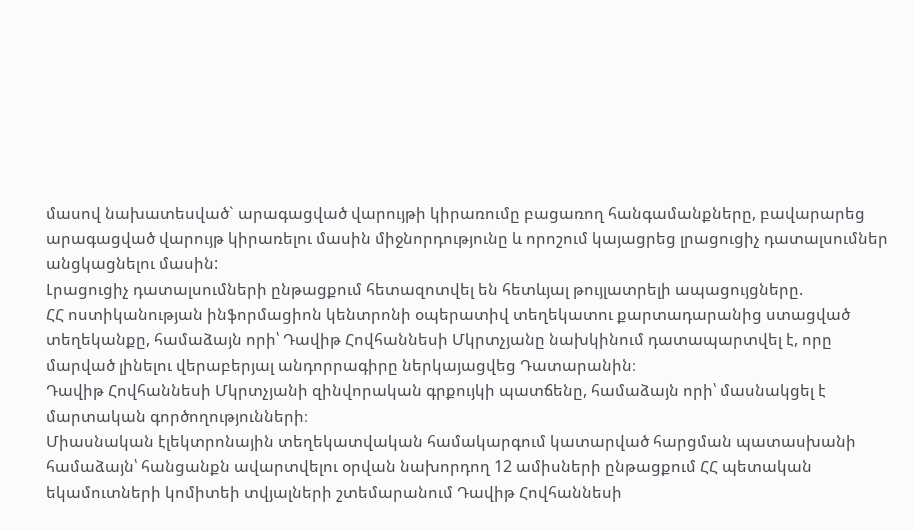մասով նախատեսված` արագացված վարույթի կիրառումը բացառող հանգամանքները, բավարարեց արագացված վարույթ կիրառելու մասին միջնորդությունը և որոշում կայացրեց լրացուցիչ դատալսումներ անցկացնելու մասին:
Լրացուցիչ դատալսումների ընթացքում հետազոտվել են հետևյալ թույլատրելի ապացույցները.
ՀՀ ոստիկանության ինֆորմացիոն կենտրոնի օպերատիվ տեղեկատու քարտադարանից ստացված տեղեկանքը, համաձայն որի՝ Դավիթ Հովհաննեսի Մկրտչյանը նախկինում դատապարտվել է, որը մարված լինելու վերաբերյալ անդորրագիրը ներկայացվեց Դատարանին։
Դավիթ Հովհաննեսի Մկրտչյանի զինվորական գրքույկի պատճենը, համաձայն որի՝ մասնակցել է մարտական գործողությունների։
Միասնական էլեկտրոնային տեղեկատվական համակարգում կատարված հարցման պատասխանի համաձայն՝ հանցանքն ավարտվելու օրվան նախորդող 12 ամիսների ընթացքում ՀՀ պետական եկամուտների կոմիտեի տվյալների շտեմարանում Դավիթ Հովհաննեսի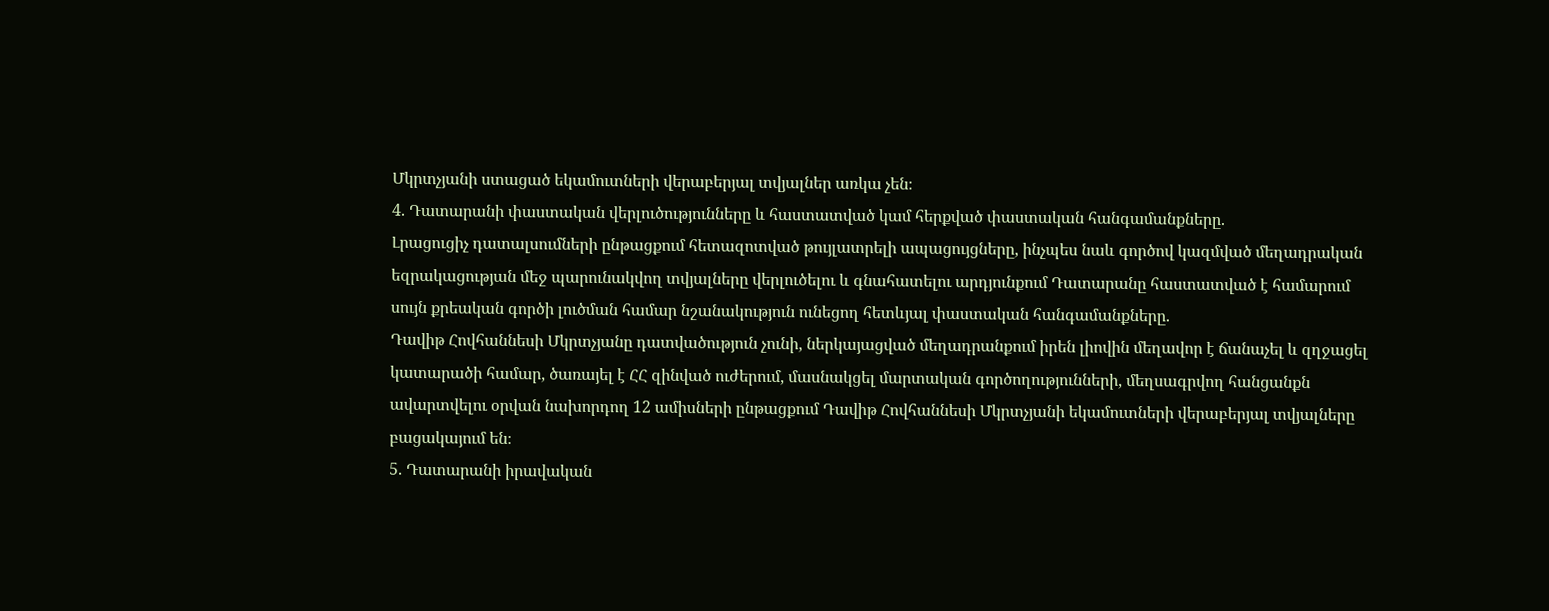Մկրտչյանի ստացած եկամուտների վերաբերյալ տվյալներ առկա չեն։
4. Դատարանի փաստական վերլուծությունները և հաստատված կամ հերքված փաստական հանգամանքները.
Լրացուցիչ դատալսումների ընթացքում հետազոտված թույլատրելի ապացույցները, ինչպես նաև գործով կազմված մեղադրական եզրակացության մեջ պարունակվող տվյալները վերլուծելու և գնահատելու արդյունքում Դատարանը հաստատված է համարում սույն քրեական գործի լուծման համար նշանակություն ունեցող հետևյալ փաստական հանգամանքները.
Դավիթ Հովհաննեսի Մկրտչյանը դատվածություն չունի, ներկայացված մեղադրանքում իրեն լիովին մեղավոր է ճանաչել և զղջացել կատարածի համար, ծառայել է ՀՀ զինված ուժերում, մասնակցել մարտական գործողությունների, մեղսագրվող հանցանքն ավարտվելու օրվան նախորդող 12 ամիսների ընթացքում Դավիթ Հովհաննեսի Մկրտչյանի եկամուտների վերաբերյալ տվյալները բացակայում են։
5. Դատարանի իրավական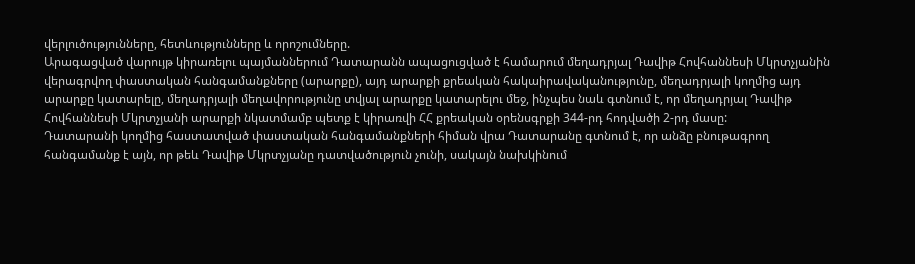վերլուծությունները, հետևությունները և որոշումները.
Արագացված վարույթ կիրառելու պայմաններում Դատարանն ապացուցված է համարում մեղադրյալ Դավիթ Հովհաննեսի Մկրտչյանին վերագրվող փաստական հանգամանքները (արարքը), այդ արարքի քրեական հակաիրավականությունը, մեղադրյալի կողմից այդ արարքը կատարելը, մեղադրյալի մեղավորությունը տվյալ արարքը կատարելու մեջ, ինչպես նաև գտնում է, որ մեղադրյալ Դավիթ Հովհաննեսի Մկրտչյանի արարքի նկատմամբ պետք է կիրառվի ՀՀ քրեական օրենսգրքի 344-րդ հոդվածի 2-րդ մասը:
Դատարանի կողմից հաստատված փաստական հանգամանքների հիման վրա Դատարանը գտնում է, որ անձը բնութագրող հանգամանք է այն, որ թեև Դավիթ Մկրտչյանը դատվածություն չունի, սակայն նախկինում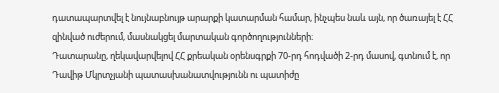դատապարտվել է նույնաբնույթ արարքի կատարման համար, ինչպես նաև այն, որ ծառայել է ՀՀ զինված ուժերում, մասնակցել մարտական գործողությունների։
Դատարանը, ղեկավարվելով ՀՀ քրեական օրենսգրքի 70-րդ հոդվածի 2-րդ մասով, գտնում է, որ Դավիթ Մկրտչյանի պատասխանատվությունն ու պատիժը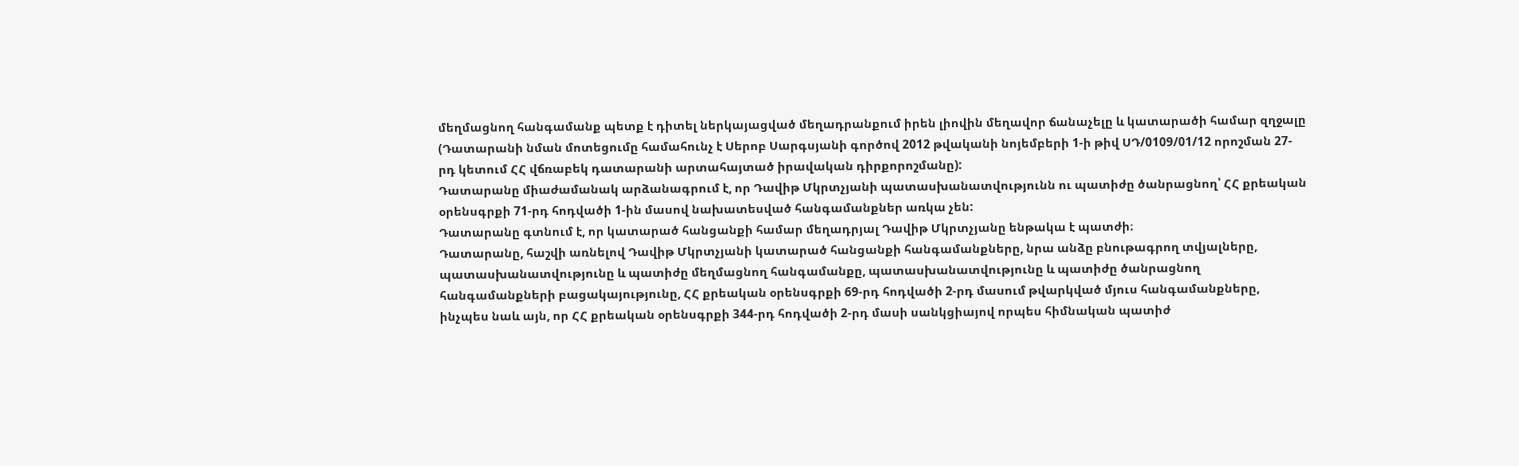մեղմացնող հանգամանք պետք է դիտել ներկայացված մեղադրանքում իրեն լիովին մեղավոր ճանաչելը և կատարածի համար զղջալը (Դատարանի նման մոտեցումը համահունչ է Սերոբ Սարգսյանի գործով 2012 թվականի նոյեմբերի 1-ի թիվ ՍԴ/0109/01/12 որոշման 27-րդ կետում ՀՀ վճռաբեկ դատարանի արտահայտած իրավական դիրքորոշմանը):
Դատարանը միաժամանակ արձանագրում է, որ Դավիթ Մկրտչյանի պատասխանատվությունն ու պատիժը ծանրացնող՝ ՀՀ քրեական օրենսգրքի 71-րդ հոդվածի 1-ին մասով նախատեսված հանգամանքներ առկա չեն:
Դատարանը գտնում է, որ կատարած հանցանքի համար մեղադրյալ Դավիթ Մկրտչյանը ենթակա է պատժի։
Դատարանը, հաշվի առնելով Դավիթ Մկրտչյանի կատարած հանցանքի հանգամանքները, նրա անձը բնութագրող տվյալները, պատասխանատվությունը և պատիժը մեղմացնող հանգամանքը, պատասխանատվությունը և պատիժը ծանրացնող հանգամանքների բացակայությունը, ՀՀ քրեական օրենսգրքի 69-րդ հոդվածի 2-րդ մասում թվարկված մյուս հանգամանքները, ինչպես նաև այն, որ ՀՀ քրեական օրենսգրքի 344-րդ հոդվածի 2-րդ մասի սանկցիայով որպես հիմնական պատիժ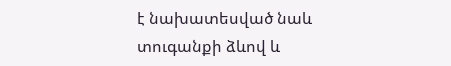է նախատեսված նաև տուգանքի ձևով և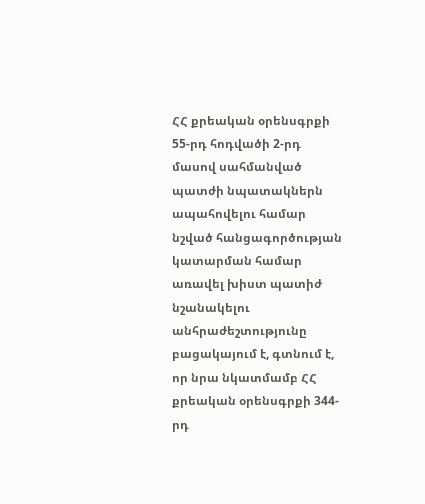ՀՀ քրեական օրենսգրքի 55-րդ հոդվածի 2-րդ մասով սահմանված պատժի նպատակներն ապահովելու համար նշված հանցագործության կատարման համար առավել խիստ պատիժ նշանակելու անհրաժեշտությունը բացակայում է, գտնում է, որ նրա նկատմամբ ՀՀ քրեական օրենսգրքի 344-րդ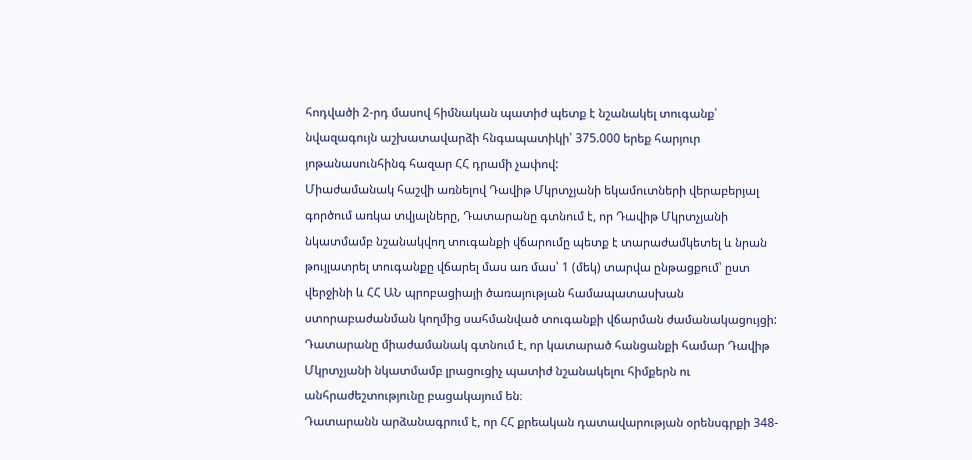հոդվածի 2-րդ մասով հիմնական պատիժ պետք է նշանակել տուգանք՝ նվազագույն աշխատավարձի հնգապատիկի՝ 375.000 երեք հարյուր յոթանասունհինգ հազար ՀՀ դրամի չափով:
Միաժամանակ հաշվի առնելով Դավիթ Մկրտչյանի եկամուտների վերաբերյալ գործում առկա տվյալները, Դատարանը գտնում է, որ Դավիթ Մկրտչյանի նկատմամբ նշանակվող տուգանքի վճարումը պետք է տարաժամկետել և նրան թույլատրել տուգանքը վճարել մաս առ մաս՝ 1 (մեկ) տարվա ընթացքում՝ ըստ վերջինի և ՀՀ ԱՆ պրոբացիայի ծառայության համապատասխան ստորաբաժանման կողմից սահմանված տուգանքի վճարման ժամանակացույցի:
Դատարանը միաժամանակ գտնում է, որ կատարած հանցանքի համար Դավիթ Մկրտչյանի նկատմամբ լրացուցիչ պատիժ նշանակելու հիմքերն ու անհրաժեշտությունը բացակայում են։
Դատարանն արձանագրում է, որ ՀՀ քրեական դատավարության օրենսգրքի 348-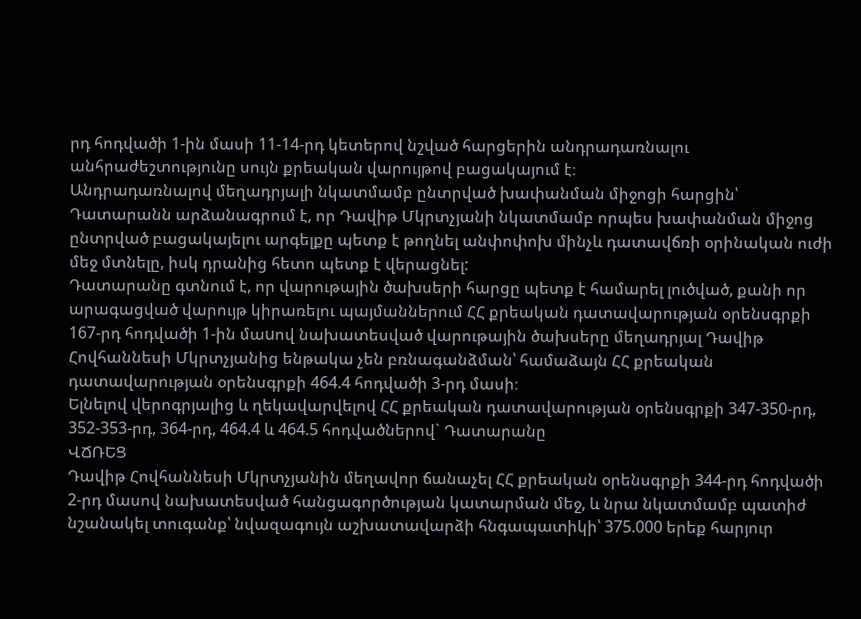րդ հոդվածի 1-ին մասի 11-14-րդ կետերով նշված հարցերին անդրադառնալու անհրաժեշտությունը սույն քրեական վարույթով բացակայում է։
Անդրադառնալով մեղադրյալի նկատմամբ ընտրված խափանման միջոցի հարցին՝ Դատարանն արձանագրում է, որ Դավիթ Մկրտչյանի նկատմամբ որպես խափանման միջոց ընտրված բացակայելու արգելքը պետք է թողնել անփոփոխ մինչև դատավճռի օրինական ուժի մեջ մտնելը, իսկ դրանից հետո պետք է վերացնել:
Դատարանը գտնում է, որ վարութային ծախսերի հարցը պետք է համարել լուծված, քանի որ արագացված վարույթ կիրառելու պայմաններում ՀՀ քրեական դատավարության օրենսգրքի 167-րդ հոդվածի 1-ին մաuով նախատեսված վարութային ծախսերը մեղադրյալ Դավիթ Հովհաննեսի Մկրտչյանից ենթակա չեն բռնագանձման՝ համաձայն ՀՀ քրեական դատավարության օրենսգրքի 464.4 հոդվածի 3-րդ մասի։
Ելնելով վերոգրյալից և ղեկավարվելով ՀՀ քրեական դատավարության օրենսգրքի 347-350-րդ, 352-353-րդ, 364-րդ, 464.4 և 464.5 հոդվածներով` Դատարանը
ՎՃՌԵՑ
Դավիթ Հովհաննեսի Մկրտչյանին մեղավոր ճանաչել ՀՀ քրեական օրենսգրքի 344-րդ հոդվածի 2-րդ մասով նախատեսված հանցագործության կատարման մեջ, և նրա նկատմամբ պատիժ նշանակել տուգանք՝ նվազագույն աշխատավարձի հնգապատիկի՝ 375.000 երեք հարյուր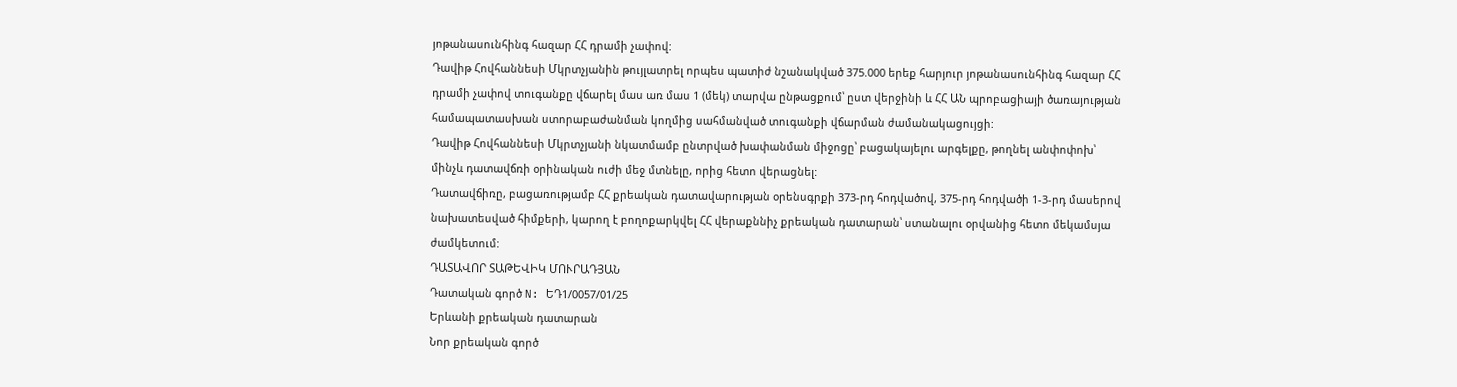յոթանասունհինգ հազար ՀՀ դրամի չափով:
Դավիթ Հովհաննեսի Մկրտչյանին թույլատրել որպես պատիժ նշանակված 375.000 երեք հարյուր յոթանասունհինգ հազար ՀՀ դրամի չափով տուգանքը վճարել մաս առ մաս 1 (մեկ) տարվա ընթացքում՝ ըստ վերջինի և ՀՀ ԱՆ պրոբացիայի ծառայության համապատասխան ստորաբաժանման կողմից սահմանված տուգանքի վճարման ժամանակացույցի:
Դավիթ Հովհաննեսի Մկրտչյանի նկատմամբ ընտրված խափանման միջոցը՝ բացակայելու արգելքը, թողնել անփոփոխ՝ մինչև դատավճռի օրինական ուժի մեջ մտնելը, որից հետո վերացնել:
Դատավճիռը, բացառությամբ ՀՀ քրեական դատավարության օրենսգրքի 373-րդ հոդվածով, 375-րդ հոդվածի 1-3-րդ մասերով նախատեսված հիմքերի, կարող է բողոքարկվել ՀՀ վերաքննիչ քրեական դատարան՝ ստանալու օրվանից հետո մեկամսյա ժամկետում:
ԴԱՏԱՎՈՐ ՏԱԹԵՎԻԿ ՄՈՒՐԱԴՅԱՆ
Դատական գործ N: ԵԴ1/0057/01/25
Երևանի քրեական դատարան
Նոր քրեական գործ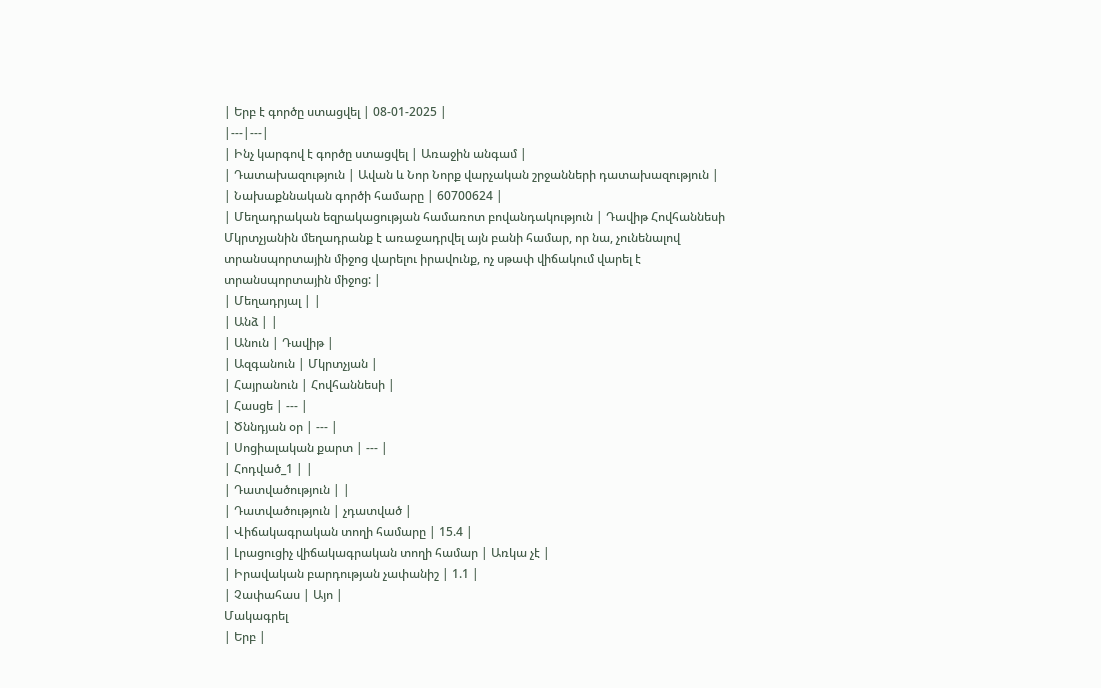| Երբ է գործը ստացվել | 08-01-2025 |
|---|---|
| Ինչ կարգով է գործը ստացվել | Առաջին անգամ |
| Դատախազություն | Ավան և Նոր Նորք վարչական շրջանների դատախազություն |
| Նախաքննական գործի համարը | 60700624 |
| Մեղադրական եզրակացության համառոտ բովանդակություն | Դավիթ Հովհաննեսի Մկրտչյանին մեղադրանք է առաջադրվել այն բանի համար, որ նա, չունենալով տրանսպորտային միջոց վարելու իրավունք, ոչ սթափ վիճակում վարել է տրանսպորտային միջոց: |
| Մեղադրյալ | |
| Անձ | |
| Անուն | Դավիթ |
| Ազգանուն | Մկրտչյան |
| Հայրանուն | Հովհաննեսի |
| Հասցե | --- |
| Ծննդյան օր | --- |
| Սոցիալական քարտ | --- |
| Հոդված_1 | |
| Դատվածություն | |
| Դատվածություն | չդատված |
| Վիճակագրական տողի համարը | 15.4 |
| Լրացուցիչ վիճակագրական տողի համար | Առկա չէ |
| Իրավական բարդության չափանիշ | 1.1 |
| Չափահաս | Այո |
Մակագրել
| Երբ |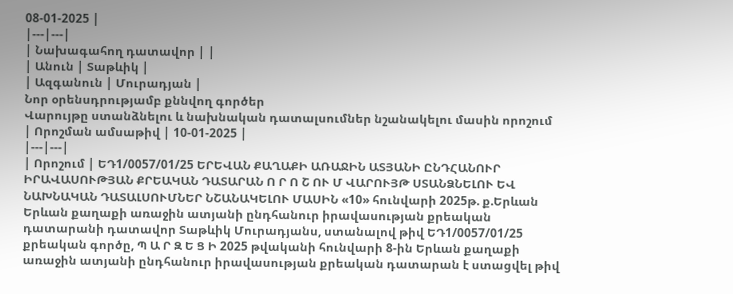08-01-2025 |
|---|---|
| Նախագահող դատավոր | |
| Անուն | Տաթևիկ |
| Ազգանուն | Մուրադյան |
Նոր օրենսդրությամբ քննվող գործեր
Վարույթը ստանձնելու և նախնական դատալսումներ նշանակելու մասին որոշում
| Որոշման ամսաթիվ | 10-01-2025 |
|---|---|
| Որոշում | ԵԴ1/0057/01/25 ԵՐԵՎԱՆ ՔԱՂԱՔԻ ԱՌԱՋԻՆ ԱՏՅԱՆԻ ԸՆԴՀԱՆՈՒՐ ԻՐԱՎԱՍՈՒԹՅԱՆ ՔՐԵԱԿԱՆ ԴԱՏԱՐԱՆ Ո Ր Ո Շ ՈՒ Մ ՎԱՐՈՒՅԹ ՍՏԱՆՁՆԵԼՈՒ ԵՎ ՆԱԽՆԱԿԱՆ ԴԱՏԱԼՍՈՒՄՆԵՐ ՆՇԱՆԱԿԵԼՈՒ ՄԱՍԻՆ «10» հունվարի 2025թ. ք.Երևան Երևան քաղաքի առաջին ատյանի ընդհանուր իրավասության քրեական դատարանի դատավոր Տաթևիկ Մուրադյանս, ստանալով թիվ ԵԴ1/0057/01/25 քրեական գործը, Պ Ա Ր Զ Ե Ց Ի 2025 թվականի հունվարի 8-ին Երևան քաղաքի առաջին ատյանի ընդհանուր իրավասության քրեական դատարան է ստացվել թիվ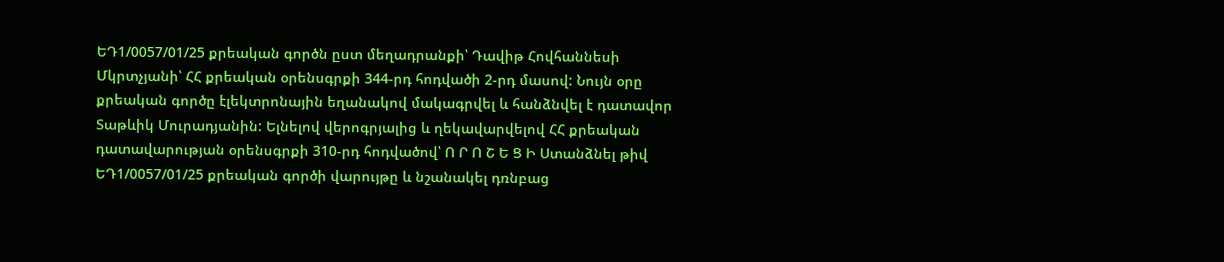ԵԴ1/0057/01/25 քրեական գործն ըստ մեղադրանքի՝ Դավիթ Հովհաննեսի Մկրտչյանի՝ ՀՀ քրեական օրենսգրքի 344-րդ հոդվածի 2-րդ մասով: Նույն օրը քրեական գործը էլեկտրոնային եղանակով մակագրվել և հանձնվել է դատավոր Տաթևիկ Մուրադյանին: Ելնելով վերոգրյալից և ղեկավարվելով ՀՀ քրեական դատավարության օրենսգրքի 310-րդ հոդվածով՝ Ո Ր Ո Շ Ե Ց Ի Ստանձնել թիվ ԵԴ1/0057/01/25 քրեական գործի վարույթը և նշանակել դռնբաց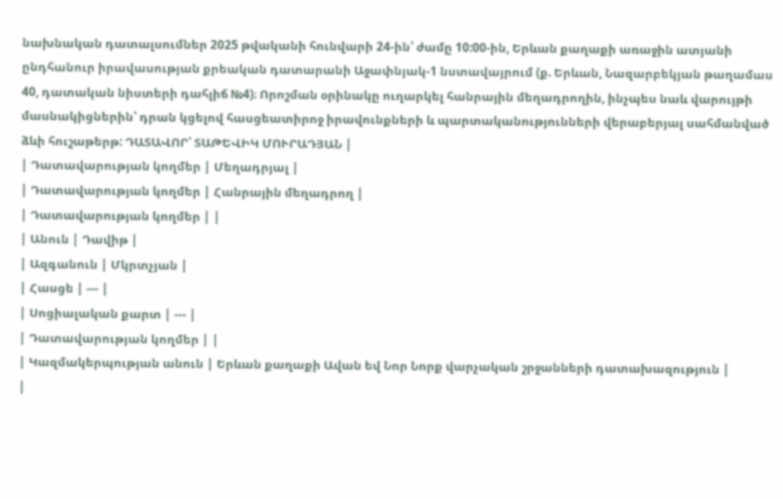նախնական դատալսումներ 2025 թվականի հունվարի 24-ին՝ ժամը 10:00-ին, Երևան քաղաքի առաջին ատյանի ընդհանուր իրավասության քրեական դատարանի Աջափնյակ-1 նստավայրում (ք. Երևան, Նազարբեկյան թաղամաս 40, դատական նիստերի դահլիճ №4)։ Որոշման օրինակը ուղարկել հանրային մեղադրողին, ինչպես նաև վարույթի մասնակիցներին՝ դրան կցելով հասցեատիրոջ իրավունքների և պարտականությունների վերաբերյալ սահմանված ձևի հուշաթերթ: ԴԱՏԱՎՈՐ՝ ՏԱԹԵՎԻԿ ՄՈՒՐԱԴՅԱՆ |
| Դատավարության կողմեր | Մեղադրյալ |
| Դատավարության կողմեր | Հանրային մեղադրող |
| Դատավարության կողմեր | |
| Անուն | Դավիթ |
| Ազգանուն | Մկրտչյան |
| Հասցե | --- |
| Սոցիալական քարտ | --- |
| Դատավարության կողմեր | |
| Կազմակերպության անուն | Երևան քաղաքի Ավան եվ Նոր Նորք վարչական շրջանների դատախազություն |
|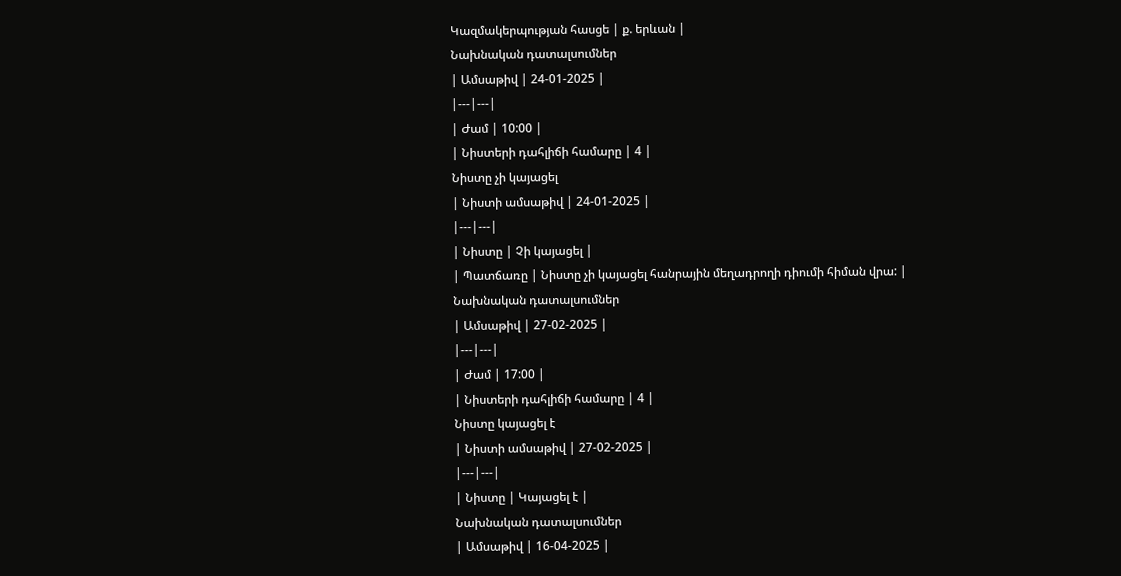Կազմակերպության հասցե | ք. երևան |
Նախնական դատալսումներ
| Ամսաթիվ | 24-01-2025 |
|---|---|
| Ժամ | 10:00 |
| Նիստերի դահլիճի համարը | 4 |
Նիստը չի կայացել
| Նիստի ամսաթիվ | 24-01-2025 |
|---|---|
| Նիստը | Չի կայացել |
| Պատճառը | Նիստը չի կայացել հանրային մեղադրողի դիումի հիման վրա: |
Նախնական դատալսումներ
| Ամսաթիվ | 27-02-2025 |
|---|---|
| Ժամ | 17:00 |
| Նիստերի դահլիճի համարը | 4 |
Նիստը կայացել է
| Նիստի ամսաթիվ | 27-02-2025 |
|---|---|
| Նիստը | Կայացել է |
Նախնական դատալսումներ
| Ամսաթիվ | 16-04-2025 |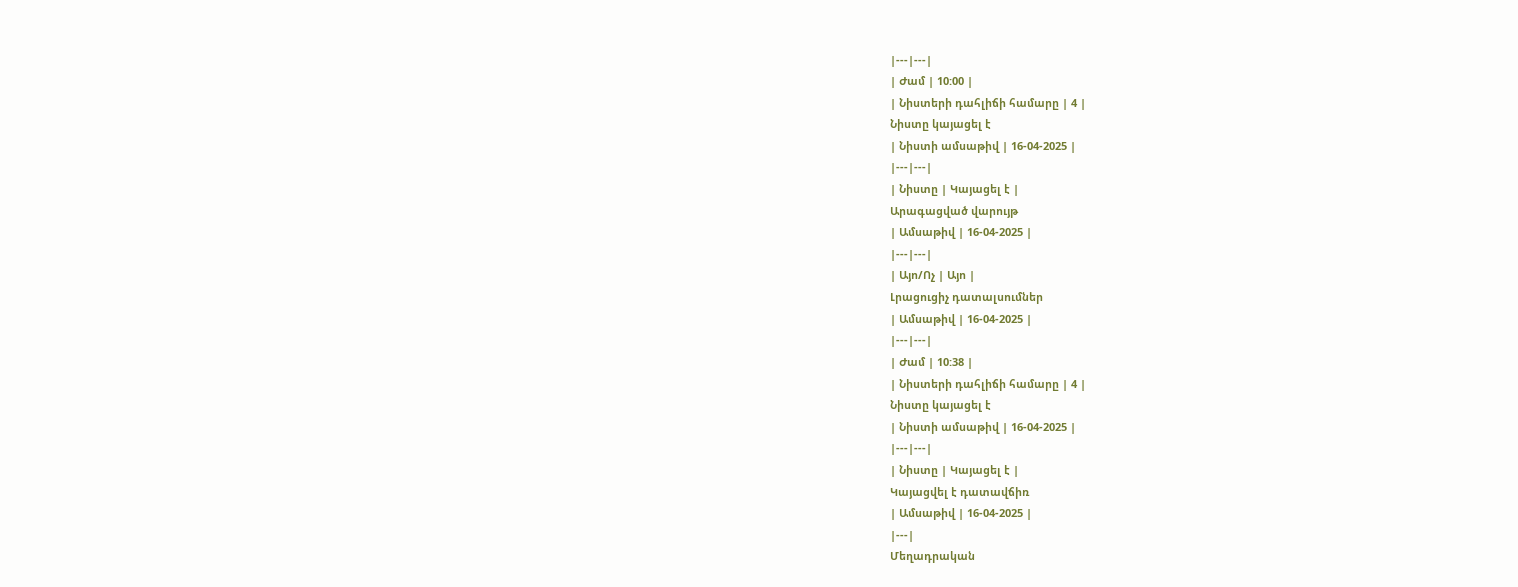|---|---|
| Ժամ | 10:00 |
| Նիստերի դահլիճի համարը | 4 |
Նիստը կայացել է
| Նիստի ամսաթիվ | 16-04-2025 |
|---|---|
| Նիստը | Կայացել է |
Արագացված վարույթ
| Ամսաթիվ | 16-04-2025 |
|---|---|
| Այո/Ոչ | Այո |
Լրացուցիչ դատալսումներ
| Ամսաթիվ | 16-04-2025 |
|---|---|
| Ժամ | 10:38 |
| Նիստերի դահլիճի համարը | 4 |
Նիստը կայացել է
| Նիստի ամսաթիվ | 16-04-2025 |
|---|---|
| Նիստը | Կայացել է |
Կայացվել է դատավճիռ
| Ամսաթիվ | 16-04-2025 |
|---|
Մեղադրական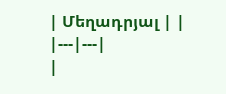| Մեղադրյալ | |
|---|---|
|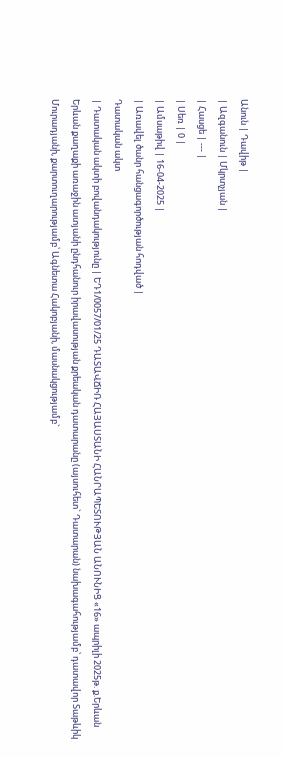Անուն | Դավիթ |
| Ազգանուն | Մկրտչյան |
| Հասցե | --- |
| Սեռ | 0 |
| Ամսաթիվ | 16-04-2025 |
| Առավել ծանր հանցագործության հոդված |
Դատական ակտ
| Դատական ակտի բովանդակությունը | ԵԴ1/0057/01/25 ԴԱՏԱՎՃԻՌ ՀԱՅԱՍՏԱՆԻ ՀԱՆՐԱՊԵՏՈՒԹՅԱՆ ԱՆՈՒՆԻՑ «16» ապրիլի 2025թ. ք.Երևան Երևան քաղաքի առաջին ատյանի ընդհանուր իրավասության քրեական դատարանը (այսուհետ` Դատարան) նախագահությամբ՝ դատավոր Տաթևիկ Մուրադյանի, քարտուղարությամբ՝ Ագնետա Հակոբյանի, մասնակցությամբ`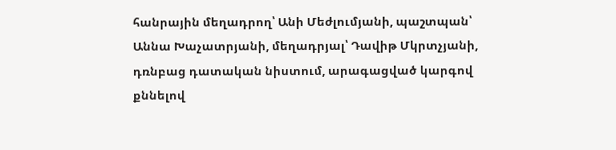հանրային մեղադրող՝ Անի Մեժլումյանի, պաշտպան՝ Աննա Խաչատրյանի, մեղադրյալ՝ Դավիթ Մկրտչյանի, դռնբաց դատական նիստում, արագացված կարգով քննելով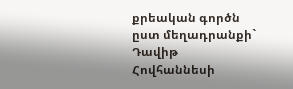քրեական գործն ըստ մեղադրանքի` Դավիթ Հովհաննեսի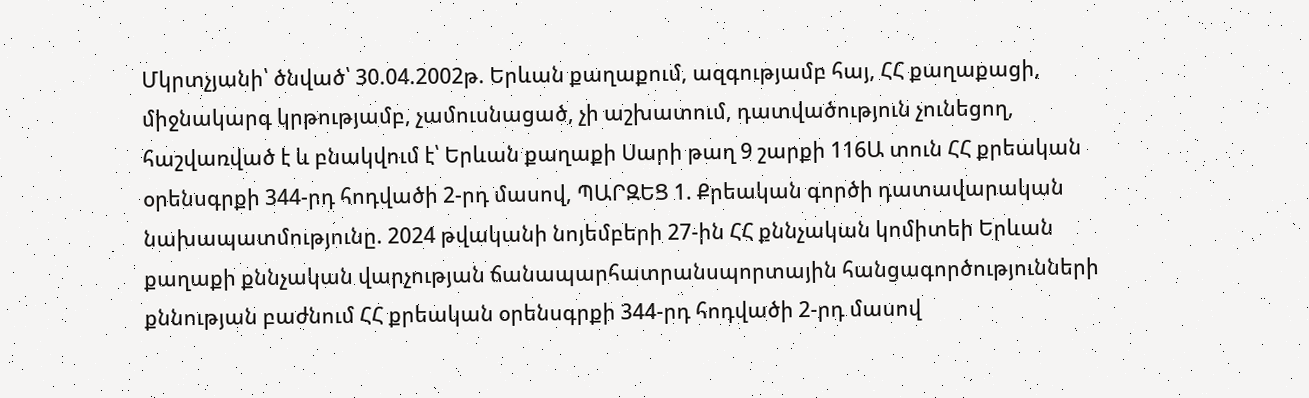Մկրտչյանի՝ ծնված՝ 30.04.2002թ. Երևան քաղաքում, ազգությամբ հայ, ՀՀ քաղաքացի, միջնակարգ կրթությամբ, չամուսնացած, չի աշխատում, դատվածություն չունեցող, հաշվառված է և բնակվում է՝ Երևան քաղաքի Սարի թաղ 9 շարքի 116Ա տուն ՀՀ քրեական օրենսգրքի 344-րդ հոդվածի 2-րդ մասով, ՊԱՐԶԵՑ 1. Քրեական գործի դատավարական նախապատմությունը. 2024 թվականի նոյեմբերի 27-ին ՀՀ քննչական կոմիտեի Երևան քաղաքի քննչական վարչության ճանապարհատրանսպորտային հանցագործությունների քննության բաժնում ՀՀ քրեական օրենսգրքի 344-րդ հոդվածի 2-րդ մասով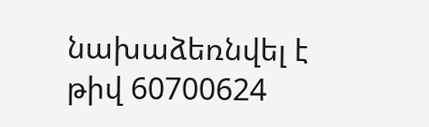նախաձեռնվել է թիվ 60700624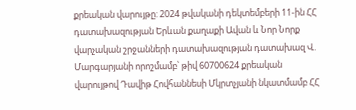քրեական վարույթը: 2024 թվականի դեկտեմբերի 11-ին ՀՀ դատախազության Երևան քաղաքի Ավան և Նոր Նորք վարչական շրջանների դատախազության դատախազ Վ. Մարգարյանի որոշմամբ՝ թիվ 60700624 քրեական վարույթով Դավիթ Հովհաննեսի Մկրտչյանի նկատմամբ ՀՀ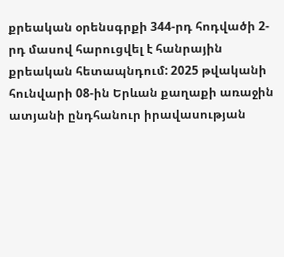քրեական օրենսգրքի 344-րդ հոդվածի 2-րդ մասով հարուցվել է հանրային քրեական հետապնդում: 2025 թվականի հունվարի 08-ին Երևան քաղաքի առաջին ատյանի ընդհանուր իրավասության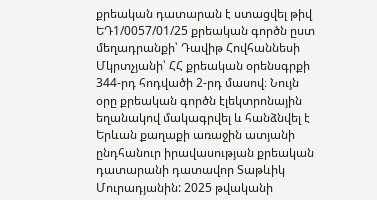քրեական դատարան է ստացվել թիվ ԵԴ1/0057/01/25 քրեական գործն ըստ մեղադրանքի՝ Դավիթ Հովհաննեսի Մկրտչյանի՝ ՀՀ քրեական օրենսգրքի 344-րդ հոդվածի 2-րդ մասով։ Նույն օրը քրեական գործն էլեկտրոնային եղանակով մակագրվել և հանձնվել է Երևան քաղաքի առաջին ատյանի ընդհանուր իրավասության քրեական դատարանի դատավոր Տաթևիկ Մուրադյանին: 2025 թվականի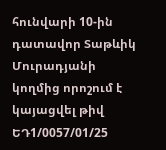հունվարի 10-ին դատավոր Տաթևիկ Մուրադյանի կողմից որոշում է կայացվել թիվ ԵԴ1/0057/01/25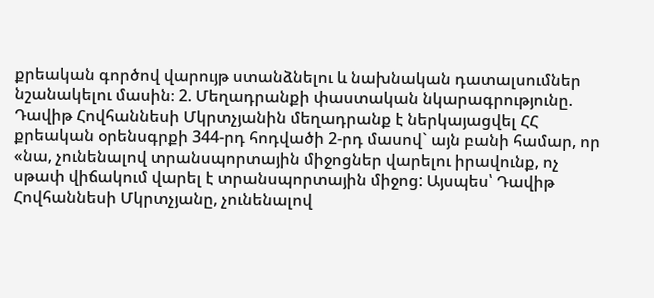քրեական գործով վարույթ ստանձնելու և նախնական դատալսումներ նշանակելու մասին։ 2. Մեղադրանքի փաստական նկարագրությունը. Դավիթ Հովհաննեսի Մկրտչյանին մեղադրանք է ներկայացվել ՀՀ քրեական օրենսգրքի 344-րդ հոդվածի 2-րդ մասով` այն բանի համար, որ «նա, չունենալով տրանսպորտային միջոցներ վարելու իրավունք, ոչ սթափ վիճակում վարել է տրանսպորտային միջոց: Այսպես՝ Դավիթ Հովհաննեսի Մկրտչյանը, չունենալով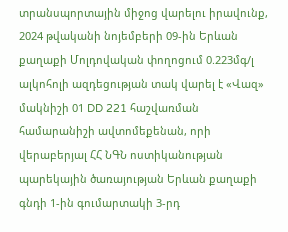տրանսպորտային միջոց վարելու իրավունք, 2024 թվականի նոյեմբերի 09-ին Երևան քաղաքի Մոլդովական փողոցում 0.223մգ/լ ալկոհոլի ազդեցության տակ վարել է «Վազ» մակնիշի 01 DD 221 հաշվառման համարանիշի ավտոմեքենան, որի վերաբերյալ ՀՀ ՆԳՆ ոստիկանության պարեկային ծառայության Երևան քաղաքի գնդի 1-ին գումարտակի 3-րդ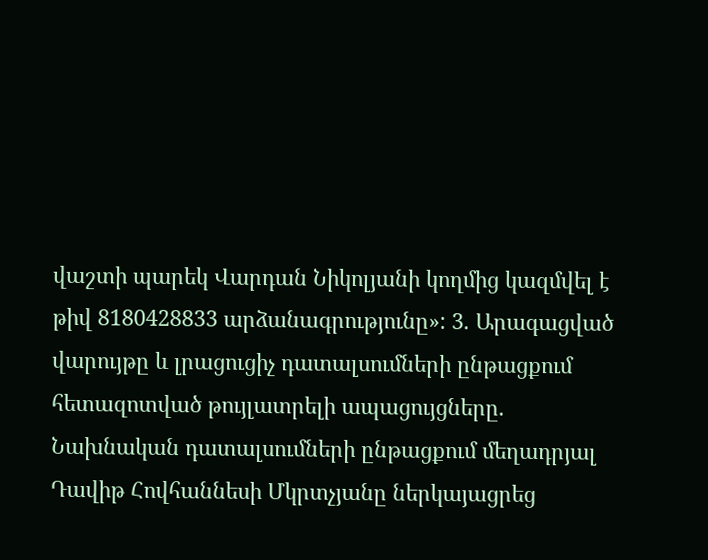վաշտի պարեկ Վարդան Նիկոլյանի կողմից կազմվել է թիվ 8180428833 արձանագրությունը»: 3. Արագացված վարույթը և լրացուցիչ դատալսումների ընթացքում հետազոտված թույլատրելի ապացույցները. Նախնական դատալսումների ընթացքում մեղադրյալ Դավիթ Հովհաննեսի Մկրտչյանը ներկայացրեց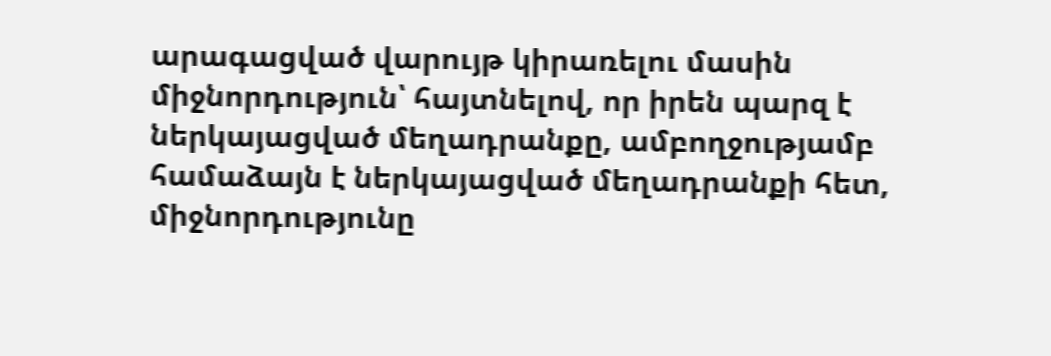արագացված վարույթ կիրառելու մասին միջնորդություն՝ հայտնելով, որ իրեն պարզ է ներկայացված մեղադրանքը, ամբողջությամբ համաձայն է ներկայացված մեղադրանքի հետ, միջնորդությունը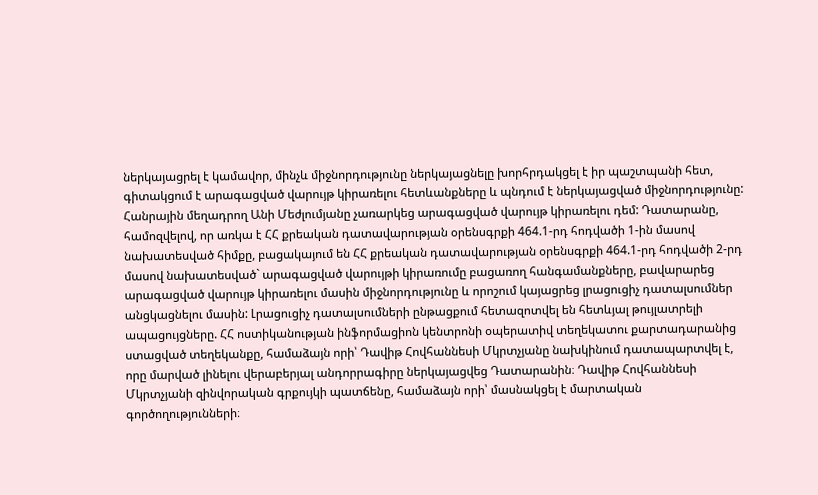ներկայացրել է կամավոր, մինչև միջնորդությունը ներկայացնելը խորհրդակցել է իր պաշտպանի հետ, գիտակցում է արագացված վարույթ կիրառելու հետևանքները և պնդում է ներկայացված միջնորդությունը: Հանրային մեղադրող Անի Մեժլումյանը չառարկեց արագացված վարույթ կիրառելու դեմ: Դատարանը, համոզվելով, որ առկա է ՀՀ քրեական դատավարության օրենսգրքի 464.1-րդ հոդվածի 1-ին մասով նախատեսված հիմքը, բացակայում են ՀՀ քրեական դատավարության օրենսգրքի 464.1-րդ հոդվածի 2-րդ մասով նախատեսված` արագացված վարույթի կիրառումը բացառող հանգամանքները, բավարարեց արագացված վարույթ կիրառելու մասին միջնորդությունը և որոշում կայացրեց լրացուցիչ դատալսումներ անցկացնելու մասին: Լրացուցիչ դատալսումների ընթացքում հետազոտվել են հետևյալ թույլատրելի ապացույցները. ՀՀ ոստիկանության ինֆորմացիոն կենտրոնի օպերատիվ տեղեկատու քարտադարանից ստացված տեղեկանքը, համաձայն որի՝ Դավիթ Հովհաննեսի Մկրտչյանը նախկինում դատապարտվել է, որը մարված լինելու վերաբերյալ անդորրագիրը ներկայացվեց Դատարանին։ Դավիթ Հովհաննեսի Մկրտչյանի զինվորական գրքույկի պատճենը, համաձայն որի՝ մասնակցել է մարտական գործողությունների։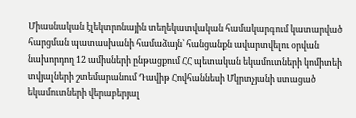Միասնական էլեկտրոնային տեղեկատվական համակարգում կատարված հարցման պատասխանի համաձայն՝ հանցանքն ավարտվելու օրվան նախորդող 12 ամիսների ընթացքում ՀՀ պետական եկամուտների կոմիտեի տվյալների շտեմարանում Դավիթ Հովհաննեսի Մկրտչյանի ստացած եկամուտների վերաբերյալ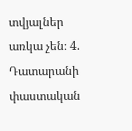տվյալներ առկա չեն։ 4. Դատարանի փաստական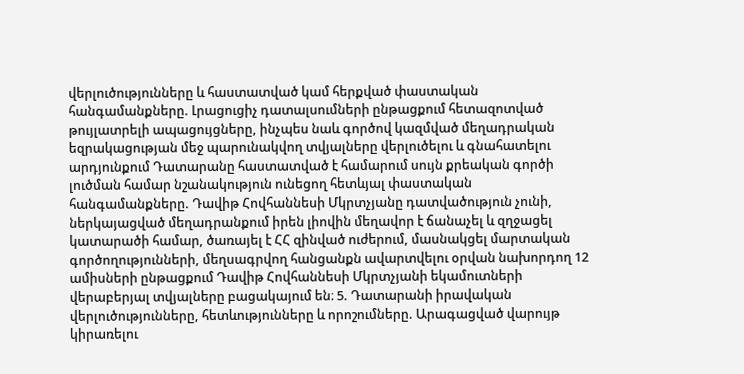վերլուծությունները և հաստատված կամ հերքված փաստական հանգամանքները. Լրացուցիչ դատալսումների ընթացքում հետազոտված թույլատրելի ապացույցները, ինչպես նաև գործով կազմված մեղադրական եզրակացության մեջ պարունակվող տվյալները վերլուծելու և գնահատելու արդյունքում Դատարանը հաստատված է համարում սույն քրեական գործի լուծման համար նշանակություն ունեցող հետևյալ փաստական հանգամանքները. Դավիթ Հովհաննեսի Մկրտչյանը դատվածություն չունի, ներկայացված մեղադրանքում իրեն լիովին մեղավոր է ճանաչել և զղջացել կատարածի համար, ծառայել է ՀՀ զինված ուժերում, մասնակցել մարտական գործողությունների, մեղսագրվող հանցանքն ավարտվելու օրվան նախորդող 12 ամիսների ընթացքում Դավիթ Հովհաննեսի Մկրտչյանի եկամուտների վերաբերյալ տվյալները բացակայում են։ 5. Դատարանի իրավական վերլուծությունները, հետևությունները և որոշումները. Արագացված վարույթ կիրառելու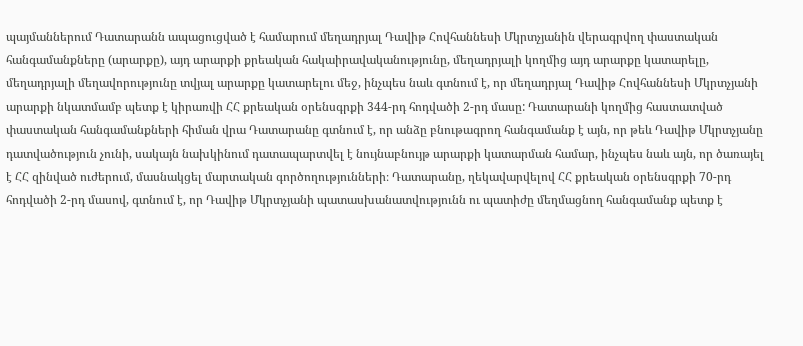պայմաններում Դատարանն ապացուցված է համարում մեղադրյալ Դավիթ Հովհաննեսի Մկրտչյանին վերագրվող փաստական հանգամանքները (արարքը), այդ արարքի քրեական հակաիրավականությունը, մեղադրյալի կողմից այդ արարքը կատարելը, մեղադրյալի մեղավորությունը տվյալ արարքը կատարելու մեջ, ինչպես նաև գտնում է, որ մեղադրյալ Դավիթ Հովհաննեսի Մկրտչյանի արարքի նկատմամբ պետք է կիրառվի ՀՀ քրեական օրենսգրքի 344-րդ հոդվածի 2-րդ մասը: Դատարանի կողմից հաստատված փաստական հանգամանքների հիման վրա Դատարանը գտնում է, որ անձը բնութագրող հանգամանք է այն, որ թեև Դավիթ Մկրտչյանը դատվածություն չունի, սակայն նախկինում դատապարտվել է նույնաբնույթ արարքի կատարման համար, ինչպես նաև այն, որ ծառայել է ՀՀ զինված ուժերում, մասնակցել մարտական գործողությունների։ Դատարանը, ղեկավարվելով ՀՀ քրեական օրենսգրքի 70-րդ հոդվածի 2-րդ մասով, գտնում է, որ Դավիթ Մկրտչյանի պատասխանատվությունն ու պատիժը մեղմացնող հանգամանք պետք է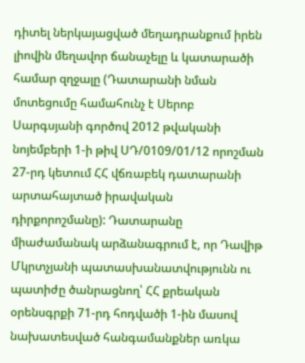դիտել ներկայացված մեղադրանքում իրեն լիովին մեղավոր ճանաչելը և կատարածի համար զղջալը (Դատարանի նման մոտեցումը համահունչ է Սերոբ Սարգսյանի գործով 2012 թվականի նոյեմբերի 1-ի թիվ ՍԴ/0109/01/12 որոշման 27-րդ կետում ՀՀ վճռաբեկ դատարանի արտահայտած իրավական դիրքորոշմանը): Դատարանը միաժամանակ արձանագրում է, որ Դավիթ Մկրտչյանի պատասխանատվությունն ու պատիժը ծանրացնող՝ ՀՀ քրեական օրենսգրքի 71-րդ հոդվածի 1-ին մասով նախատեսված հանգամանքներ առկա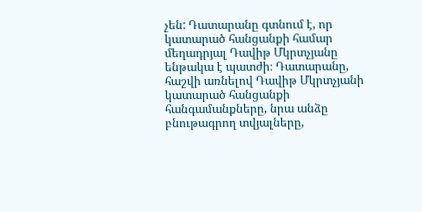չեն: Դատարանը գտնում է, որ կատարած հանցանքի համար մեղադրյալ Դավիթ Մկրտչյանը ենթակա է պատժի։ Դատարանը, հաշվի առնելով Դավիթ Մկրտչյանի կատարած հանցանքի հանգամանքները, նրա անձը բնութագրող տվյալները,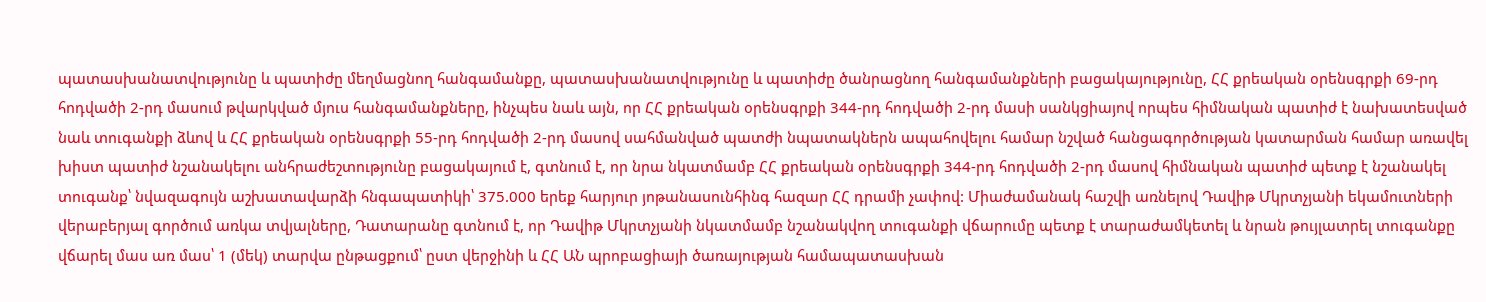պատասխանատվությունը և պատիժը մեղմացնող հանգամանքը, պատասխանատվությունը և պատիժը ծանրացնող հանգամանքների բացակայությունը, ՀՀ քրեական օրենսգրքի 69-րդ հոդվածի 2-րդ մասում թվարկված մյուս հանգամանքները, ինչպես նաև այն, որ ՀՀ քրեական օրենսգրքի 344-րդ հոդվածի 2-րդ մասի սանկցիայով որպես հիմնական պատիժ է նախատեսված նաև տուգանքի ձևով և ՀՀ քրեական օրենսգրքի 55-րդ հոդվածի 2-րդ մասով սահմանված պատժի նպատակներն ապահովելու համար նշված հանցագործության կատարման համար առավել խիստ պատիժ նշանակելու անհրաժեշտությունը բացակայում է, գտնում է, որ նրա նկատմամբ ՀՀ քրեական օրենսգրքի 344-րդ հոդվածի 2-րդ մասով հիմնական պատիժ պետք է նշանակել տուգանք՝ նվազագույն աշխատավարձի հնգապատիկի՝ 375.000 երեք հարյուր յոթանասունհինգ հազար ՀՀ դրամի չափով: Միաժամանակ հաշվի առնելով Դավիթ Մկրտչյանի եկամուտների վերաբերյալ գործում առկա տվյալները, Դատարանը գտնում է, որ Դավիթ Մկրտչյանի նկատմամբ նշանակվող տուգանքի վճարումը պետք է տարաժամկետել և նրան թույլատրել տուգանքը վճարել մաս առ մաս՝ 1 (մեկ) տարվա ընթացքում՝ ըստ վերջինի և ՀՀ ԱՆ պրոբացիայի ծառայության համապատասխան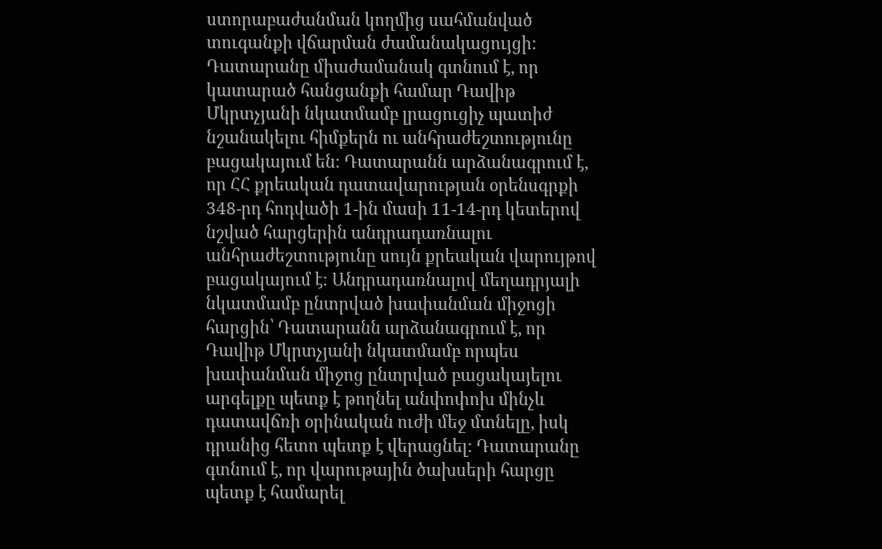ստորաբաժանման կողմից սահմանված տուգանքի վճարման ժամանակացույցի: Դատարանը միաժամանակ գտնում է, որ կատարած հանցանքի համար Դավիթ Մկրտչյանի նկատմամբ լրացուցիչ պատիժ նշանակելու հիմքերն ու անհրաժեշտությունը բացակայում են։ Դատարանն արձանագրում է, որ ՀՀ քրեական դատավարության օրենսգրքի 348-րդ հոդվածի 1-ին մասի 11-14-րդ կետերով նշված հարցերին անդրադառնալու անհրաժեշտությունը սույն քրեական վարույթով բացակայում է։ Անդրադառնալով մեղադրյալի նկատմամբ ընտրված խափանման միջոցի հարցին՝ Դատարանն արձանագրում է, որ Դավիթ Մկրտչյանի նկատմամբ որպես խափանման միջոց ընտրված բացակայելու արգելքը պետք է թողնել անփոփոխ մինչև դատավճռի օրինական ուժի մեջ մտնելը, իսկ դրանից հետո պետք է վերացնել: Դատարանը գտնում է, որ վարութային ծախսերի հարցը պետք է համարել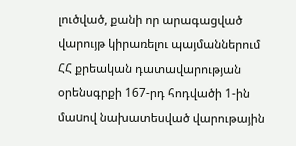լուծված, քանի որ արագացված վարույթ կիրառելու պայմաններում ՀՀ քրեական դատավարության օրենսգրքի 167-րդ հոդվածի 1-ին մաuով նախատեսված վարութային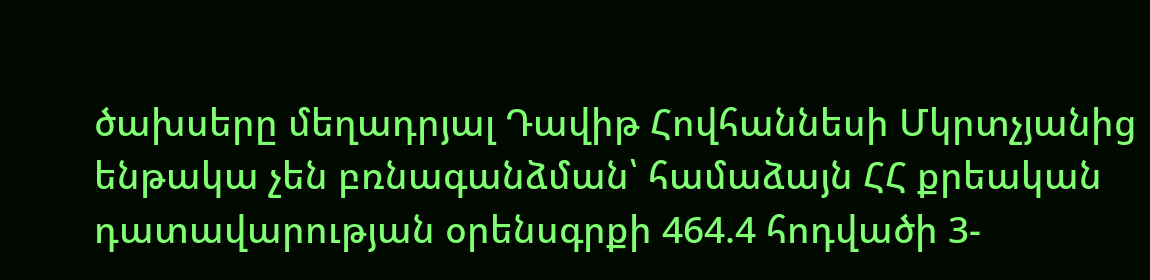ծախսերը մեղադրյալ Դավիթ Հովհաննեսի Մկրտչյանից ենթակա չեն բռնագանձման՝ համաձայն ՀՀ քրեական դատավարության օրենսգրքի 464.4 հոդվածի 3-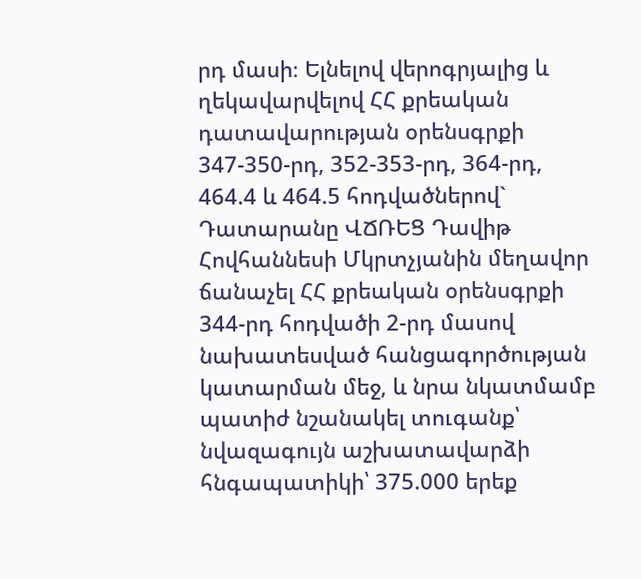րդ մասի։ Ելնելով վերոգրյալից և ղեկավարվելով ՀՀ քրեական դատավարության օրենսգրքի 347-350-րդ, 352-353-րդ, 364-րդ, 464.4 և 464.5 հոդվածներով` Դատարանը ՎՃՌԵՑ Դավիթ Հովհաննեսի Մկրտչյանին մեղավոր ճանաչել ՀՀ քրեական օրենսգրքի 344-րդ հոդվածի 2-րդ մասով նախատեսված հանցագործության կատարման մեջ, և նրա նկատմամբ պատիժ նշանակել տուգանք՝ նվազագույն աշխատավարձի հնգապատիկի՝ 375.000 երեք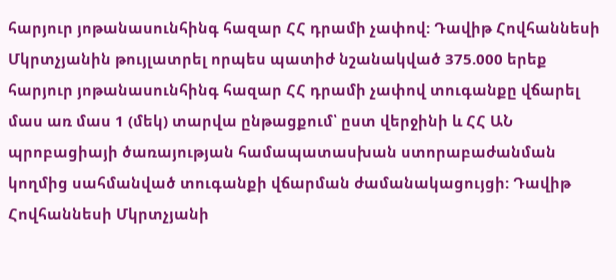հարյուր յոթանասունհինգ հազար ՀՀ դրամի չափով: Դավիթ Հովհաննեսի Մկրտչյանին թույլատրել որպես պատիժ նշանակված 375.000 երեք հարյուր յոթանասունհինգ հազար ՀՀ դրամի չափով տուգանքը վճարել մաս առ մաս 1 (մեկ) տարվա ընթացքում՝ ըստ վերջինի և ՀՀ ԱՆ պրոբացիայի ծառայության համապատասխան ստորաբաժանման կողմից սահմանված տուգանքի վճարման ժամանակացույցի: Դավիթ Հովհաննեսի Մկրտչյանի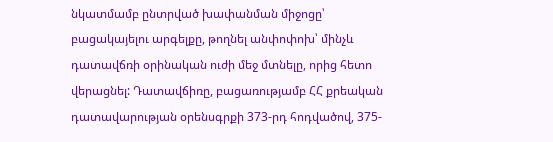նկատմամբ ընտրված խափանման միջոցը՝ բացակայելու արգելքը, թողնել անփոփոխ՝ մինչև դատավճռի օրինական ուժի մեջ մտնելը, որից հետո վերացնել: Դատավճիռը, բացառությամբ ՀՀ քրեական դատավարության օրենսգրքի 373-րդ հոդվածով, 375-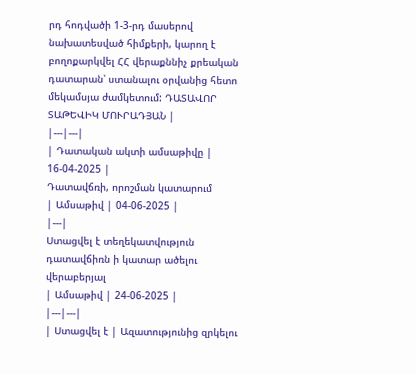րդ հոդվածի 1-3-րդ մասերով նախատեսված հիմքերի, կարող է բողոքարկվել ՀՀ վերաքննիչ քրեական դատարան՝ ստանալու օրվանից հետո մեկամսյա ժամկետում: ԴԱՏԱՎՈՐ ՏԱԹԵՎԻԿ ՄՈՒՐԱԴՅԱՆ |
|---|---|
| Դատական ակտի ամսաթիվը | 16-04-2025 |
Դատավճռի, որոշման կատարում
| Ամսաթիվ | 04-06-2025 |
|---|
Ստացվել է տեղեկատվություն դատավճիռն ի կատար ածելու վերաբերյալ
| Ամսաթիվ | 24-06-2025 |
|---|---|
| Ստացվել է | Ազատությունից զրկելու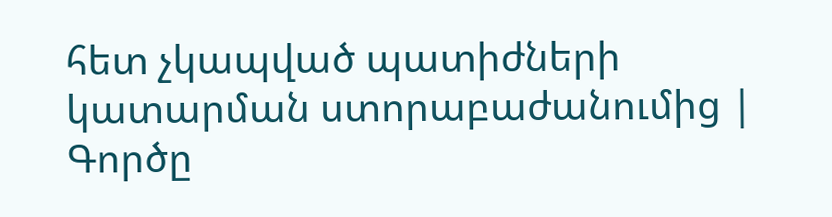հետ չկապված պատիժների կատարման ստորաբաժանումից |
Գործը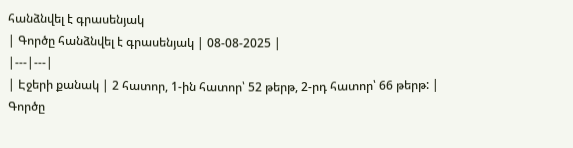հանձնվել է գրասենյակ
| Գործը հանձնվել է գրասենյակ | 08-08-2025 |
|---|---|
| Էջերի քանակ | 2 հատոր, 1-ին հատոր՝ 52 թերթ, 2-րդ հատոր՝ 66 թերթ: |
Գործը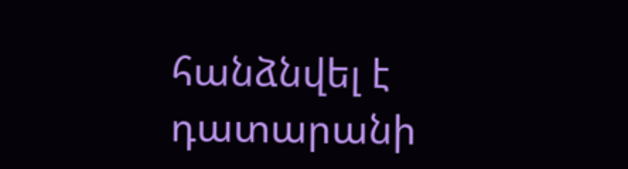հանձնվել է դատարանի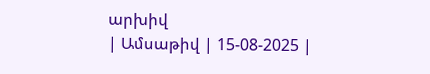արխիվ
| Ամսաթիվ | 15-08-2025 |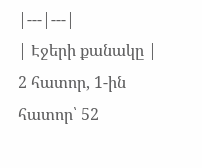|---|---|
| Էջերի քանակը | 2 հատոր, 1-ին հատոր՝ 52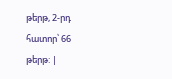թերթ, 2-րդ հատոր՝ 66 թերթ: |